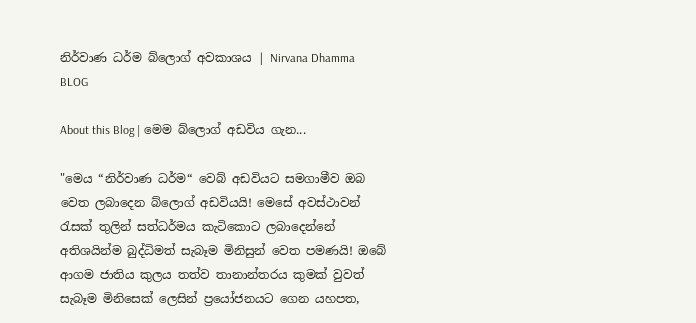නිර්වාණ ධර්ම බ්ලොග් අවකාශය | Nirvana Dhamma BLOG

About this Blog | මෙම බ්ලොග් අඩවිය ගැන...

"මෙය “නිර්වාණ ධර්ම“ වෙබ් අඩවියට සමගාමීව ඔබ වෙත ලබාදෙන බ්ලොග් අඩවියයි! මෙසේ අවස්ථාවන් රැසක් තුලින් සත්ධර්මය කැටිකොට ලබාදෙන්නේ අතිශයින්ම බුද්ධිමත් සැබෑම මිනිසුන් වෙත පමණයි! ඔබේ ආගම ජාතිය කුලය තත්ව තානාන්තරය කුමක් වුවත් සැබෑම මිනිසෙක් ලෙසින් ප්‍රයෝජනයට ගෙන යහපත,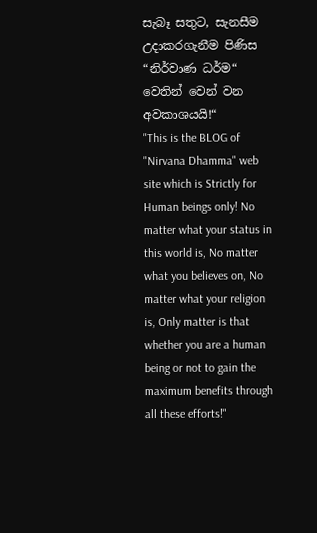සැබෑ සතුට, සැනසීම උදාකරගැනීම පිණිස “නිර්වාණ ධර්ම“ වෙතින් වෙන් වන අවකාශයයි!“
"This is the BLOG of "Nirvana Dhamma" web site which is Strictly for Human beings only! No matter what your status in this world is, No matter what you believes on, No matter what your religion is, Only matter is that whether you are a human being or not to gain the maximum benefits through all these efforts!"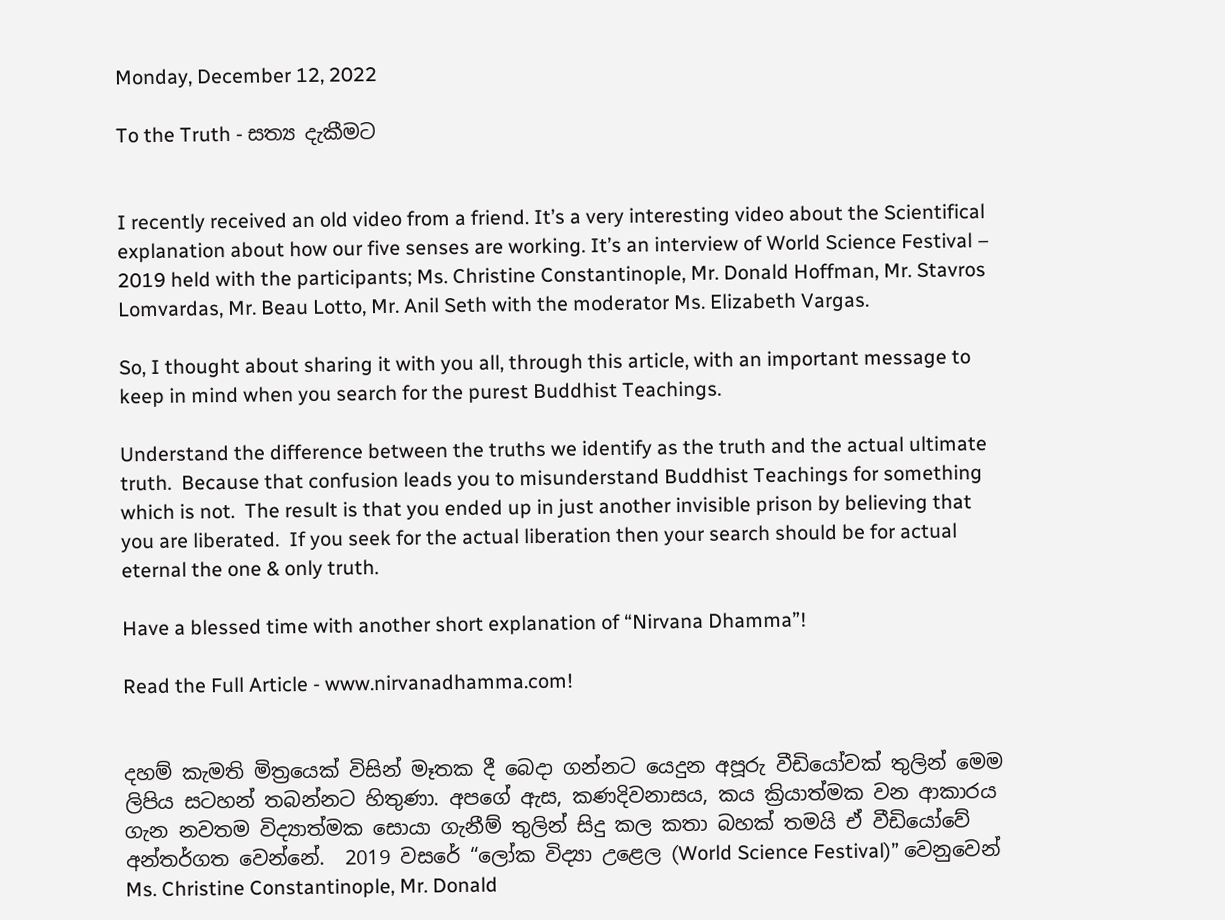Monday, December 12, 2022

To the Truth - සත්‍ය දැකීමට


I recently received an old video from a friend. It’s a very interesting video about the Scientifical explanation about how our five senses are working. It’s an interview of World Science Festival – 2019 held with the participants; Ms. Christine Constantinople, Mr. Donald Hoffman, Mr. Stavros Lomvardas, Mr. Beau Lotto, Mr. Anil Seth with the moderator Ms. Elizabeth Vargas.

So, I thought about sharing it with you all, through this article, with an important message to keep in mind when you search for the purest Buddhist Teachings.

Understand the difference between the truths we identify as the truth and the actual ultimate truth.  Because that confusion leads you to misunderstand Buddhist Teachings for something which is not.  The result is that you ended up in just another invisible prison by believing that you are liberated.  If you seek for the actual liberation then your search should be for actual eternal the one & only truth.

Have a blessed time with another short explanation of “Nirvana Dhamma”!

Read the Full Article - www.nirvanadhamma.com!


දහම් කැමති මිත්‍රයෙක් විසින් මෑතක දී බෙදා ගන්නට යෙදුන අපූරු වීඩියෝවක් තුලින් මෙම ලිපිය සටහන් තබන්නට හිතුණා. අපගේ ඇස, කණදිවනාසය, කය ක්‍රියාත්මක වන ආකාරය ගැන නවතම විද්‍යාත්මක සොයා ගැනීම් තුලින් සිදු කල කතා බහක් තමයි ඒ වීඩියෝවේ අන්තර්ගත වෙන්නේ.  2019 වසරේ “ලෝක විද්‍යා උළෙල (World Science Festival)” වෙනුවෙන් Ms. Christine Constantinople, Mr. Donald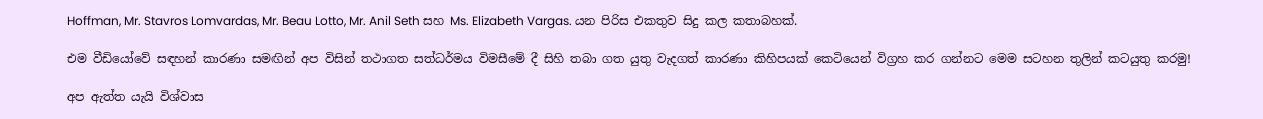Hoffman, Mr. Stavros Lomvardas, Mr. Beau Lotto, Mr. Anil Seth සහ Ms. Elizabeth Vargas. යන පිරිස එකතුව සිදු කල කතාබහක්.

එම වීඩියෝවේ සඳහන් කාරණා සමඟින් අප විසින් තථාගත සත්ධර්මය විමසීමේ දී සිහි තබා ගත යුතු වැදගත් කාරණා කිහිපයක් කෙටියෙන් විග්‍රහ කර ගන්නට මෙම සටහන තුලින් කටයුතු කරමු!

අප ඇත්ත යැයි විශ්වාස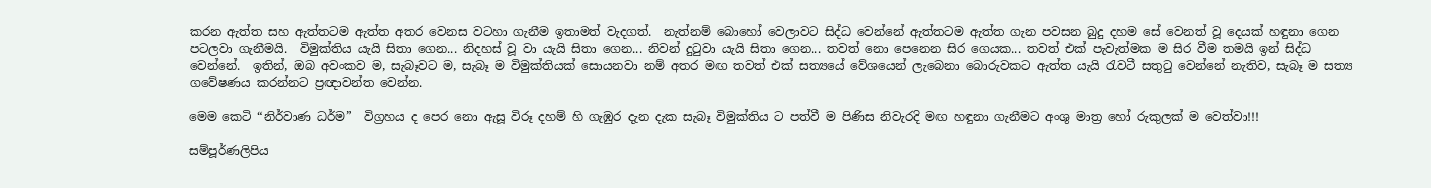කරන ඇත්ත සහ ඇත්තටම ඇත්ත අතර වෙනස වටහා ගැනීම ඉතාමත් වැදගත්.  නැත්නම් බොහෝ වෙලාවට සිද්ධ වෙන්නේ ඇත්තටම ඇත්ත ගැන පවසන බුදු දහම සේ වෙනත් වූ දෙයක් හඳුනා ගෙන පටලවා ගැනීමයි.  විමුක්තිය යැයි සිතා ගෙන... නිදහස් වූ වා යැයි සිතා ගෙන... නිවන් දුටුවා යැයි සිතා ගෙන... තවත් නො පෙනෙන සිර ගෙයක... තවත් එක් පැවැත්මක ම සිර වීම තමයි ඉන් සිද්ධ වෙන්නේ.  ඉතින්, ඔබ අවංකව ම, සැබෑවට ම, සැබෑ ම විමුක්තියක් සොයනවා නම් අතර මඟ තවත් එක් සත්‍යයේ වේශයෙන් ලැබෙනා බොරුවකට ඇත්ත යැයි රැවටී සතුටු වෙන්නේ නැතිව, සැබෑ ම සත්‍ය ගවේෂණය කරන්නට ප්‍රඥාවන්ත වෙන්න.

මෙම කෙටි “නිර්වාණ ධර්ම”  විග්‍රහය ද පෙර නො ඇසූ විරූ දහම් හි ගැඹුර දැන දැක සැබෑ විමුක්තිය ට පත්වී ම පිණිස නිවැරදි මඟ හඳුනා ගැනීමට අංශු මාත්‍ර හෝ රුකුලක් ම වෙත්වා!!!

සම්පූර්ණලිපිය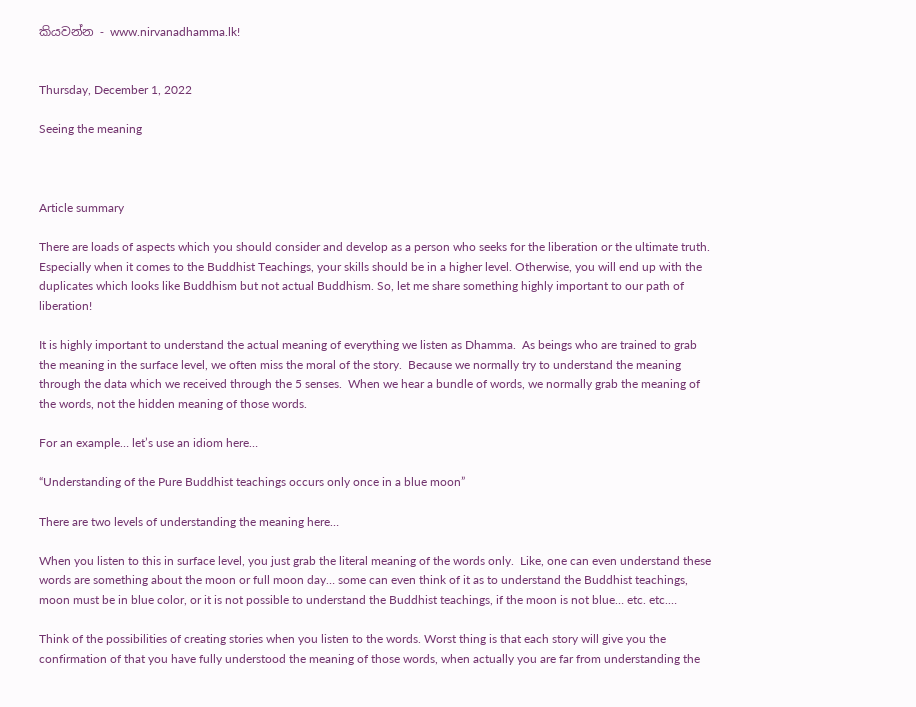කියවන්න - www.nirvanadhamma.lk!


Thursday, December 1, 2022

Seeing the meaning



Article summary

There are loads of aspects which you should consider and develop as a person who seeks for the liberation or the ultimate truth. Especially when it comes to the Buddhist Teachings, your skills should be in a higher level. Otherwise, you will end up with the duplicates which looks like Buddhism but not actual Buddhism. So, let me share something highly important to our path of liberation!

It is highly important to understand the actual meaning of everything we listen as Dhamma.  As beings who are trained to grab the meaning in the surface level, we often miss the moral of the story.  Because we normally try to understand the meaning through the data which we received through the 5 senses.  When we hear a bundle of words, we normally grab the meaning of the words, not the hidden meaning of those words.

For an example… let’s use an idiom here…

“Understanding of the Pure Buddhist teachings occurs only once in a blue moon”

There are two levels of understanding the meaning here…

When you listen to this in surface level, you just grab the literal meaning of the words only.  Like, one can even understand these words are something about the moon or full moon day… some can even think of it as to understand the Buddhist teachings, moon must be in blue color, or it is not possible to understand the Buddhist teachings, if the moon is not blue… etc. etc.…

Think of the possibilities of creating stories when you listen to the words. Worst thing is that each story will give you the confirmation of that you have fully understood the meaning of those words, when actually you are far from understanding the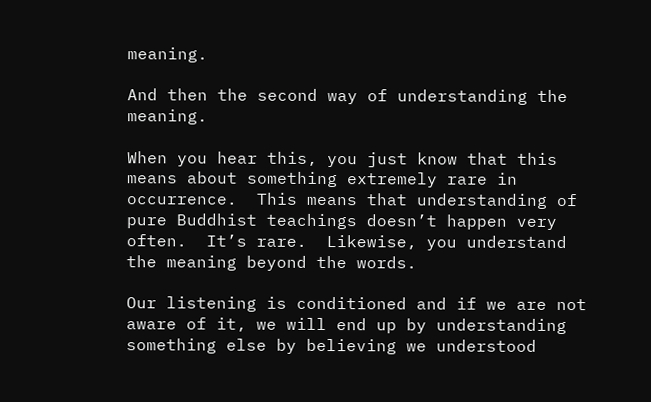meaning.

And then the second way of understanding the meaning.

When you hear this, you just know that this means about something extremely rare in occurrence.  This means that understanding of pure Buddhist teachings doesn’t happen very often.  It’s rare.  Likewise, you understand the meaning beyond the words.

Our listening is conditioned and if we are not aware of it, we will end up by understanding something else by believing we understood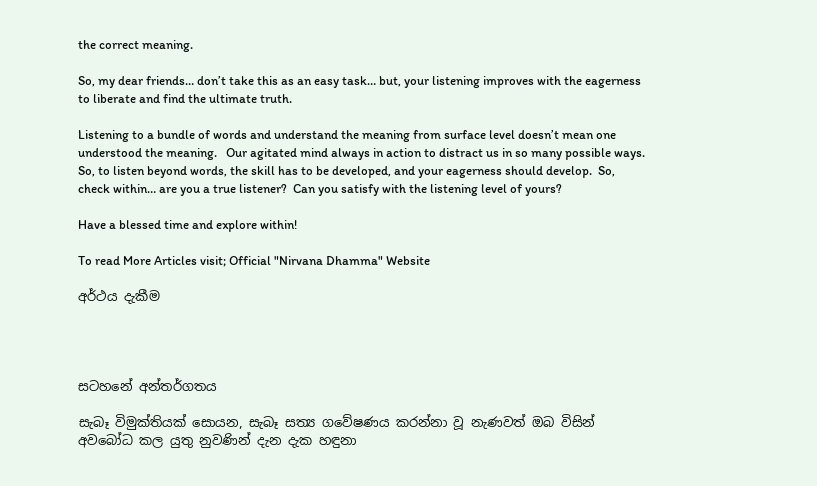the correct meaning.

So, my dear friends… don’t take this as an easy task… but, your listening improves with the eagerness to liberate and find the ultimate truth.

Listening to a bundle of words and understand the meaning from surface level doesn’t mean one understood the meaning.   Our agitated mind always in action to distract us in so many possible ways.  So, to listen beyond words, the skill has to be developed, and your eagerness should develop.  So, check within… are you a true listener?  Can you satisfy with the listening level of yours?

Have a blessed time and explore within!

To read More Articles visit; Official "Nirvana Dhamma" Website

අර්ථය දැකීම




සටහනේ අන්තර්ගතය

සැබෑ විමුක්තියක් සොයන, සැබෑ සත්‍ය ගවේෂණය කරන්නා වූ නැණවත් ඔබ විසින් අවබෝධ කල යුතු නුවණින් දැන දැක හඳුනා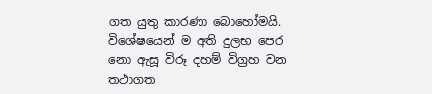ගත යුතු කාරණා බොහෝමයි. විශේෂයෙන් ම අති දුලභ පෙර නො ඇසූ විරූ දහම් විග්‍රහ වන තථාගත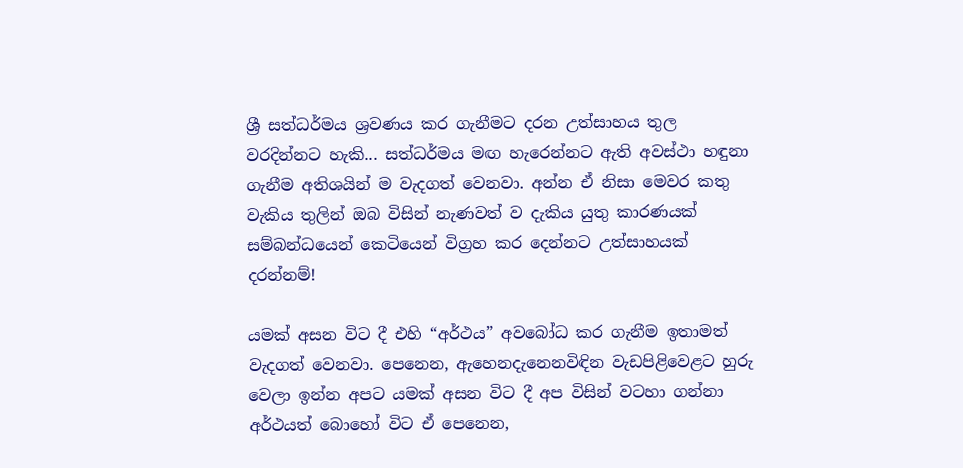ශ්‍රී සත්ධර්මය ශ්‍රවණය කර ගැනීමට දරන උත්සාහය තුල වරදින්නට හැකි... සත්ධර්මය මඟ හැරෙන්නට ඇති අවස්ථා හඳුනා ගැනීම අතිශයින් ම වැදගත් වෙනවා. අන්න ඒ නිසා මෙවර කතු වැකිය තුලින් ඔබ විසින් නැණවත් ව දැකිය යුතු කාරණයක් සම්බන්ධයෙන් කෙටියෙන් විග්‍රහ කර දෙන්නට උත්සාහයක් දරන්නම්!

යමක් අසන විට දී එහි “අර්ථය” අවබෝධ කර ගැනීම ඉතාමත් වැදගත් වෙනවා. පෙනෙන, ඇහෙනදැනෙනවිඳින වැඩපිළිවෙළට හුරු වෙලා ඉන්න අපට යමක් අසන විට දී අප විසින් වටහා ගන්නා අර්ථයත් බොහෝ විට ඒ පෙනෙන,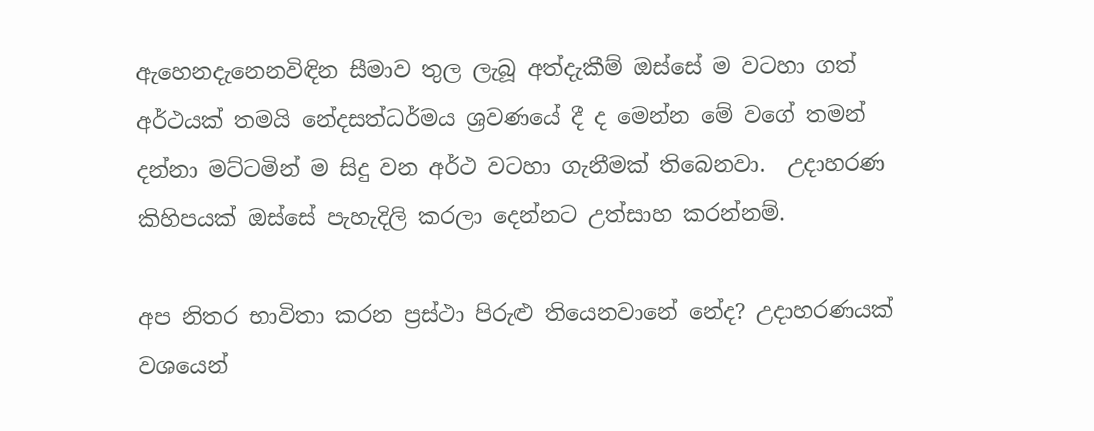ඇහෙනදැනෙනවිඳින සීමාව තුල ලැබූ අත්දැකීම් ඔස්සේ ම වටහා ගත් අර්ථයක් තමයි නේදසත්ධර්මය ශ්‍රවණයේ දී ද මෙන්න මේ වගේ තමන් දන්නා මට්ටමින් ම සිදු වන අර්ථ වටහා ගැනීමක් තිබෙනවා.  උදාහරණ කිහිපයක් ඔස්සේ පැහැදිලි කරලා දෙන්නට උත්සාහ කරන්නම්.

අප නිතර භාවිතා කරන ප්‍රස්ථා පිරුළු තියෙනවානේ නේද? උදාහරණයක් වශයෙන්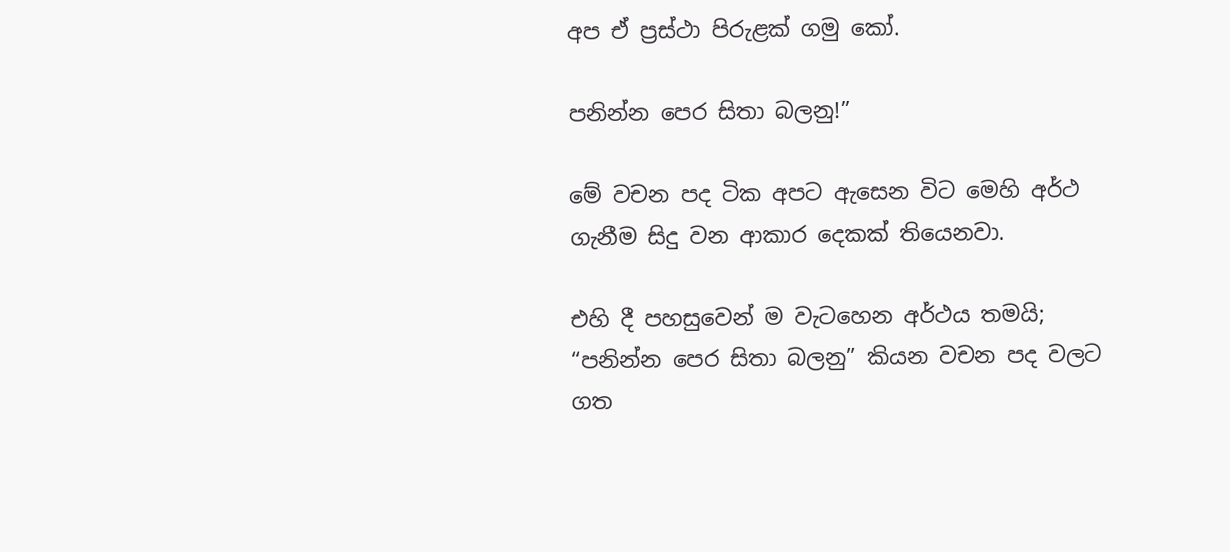අප ඒ ප්‍රස්ථා පිරුළක් ගමු කෝ.

පනින්න පෙර සිතා බලනු!”

මේ වචන පද ටික අපට ඇසෙන විට මෙහි අර්ථ ගැනීම සිදු වන ආකාර දෙකක් තියෙනවා.

එහි දී පහසුවෙන් ම වැටහෙන අර්ථය තමයි; “පනින්න පෙර සිතා බලනු” කියන වචන පද වලට ගත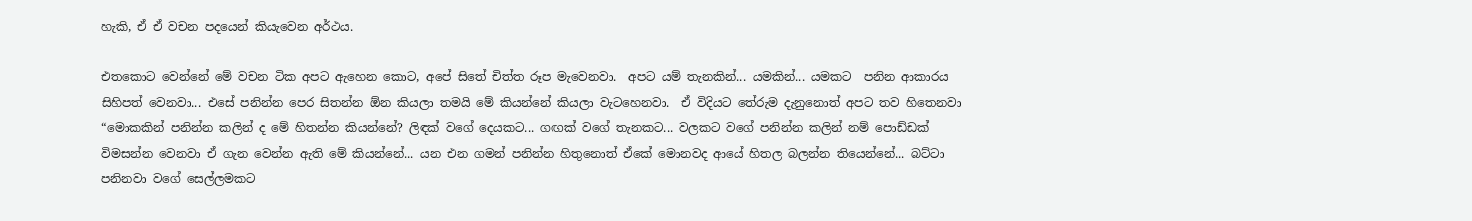හැකි, ඒ ඒ වචන පදයෙන් කියැවෙන අර්ථය.

එතකොට වෙන්නේ මේ වචන ටික අපට ඇහෙන කොට, අපේ සිතේ චිත්ත රූප මැවෙනවා.  අපට යම් තැනකින්... යමකින්... යමකට  පනින ආකාරය සිහිපත් වෙනවා... එසේ පනින්න පෙර සිතන්න ඕන කියලා තමයි මේ කියන්නේ කියලා වැටහෙනවා.  ඒ විදියට තේරුම දැනුනොත් අපට තව හිතෙනවා “මොකකින් පනින්න කලින් ද මේ හිතන්න කියන්නේ? ලිඳක් වගේ දෙයකට... ගඟක් වගේ තැනකට... වලකට වගේ පනින්න කලින් නම් පොඩ්ඩක් විමසන්න වෙනවා ඒ ගැන වෙන්න ඇති මේ කියන්නේ... යන එන ගමන් පනින්න හිතුනොත් ඒකේ මොනවද ආයේ හිතල බලන්න තියෙන්නේ... බට්ටා පනිනවා වගේ සෙල්ලමකට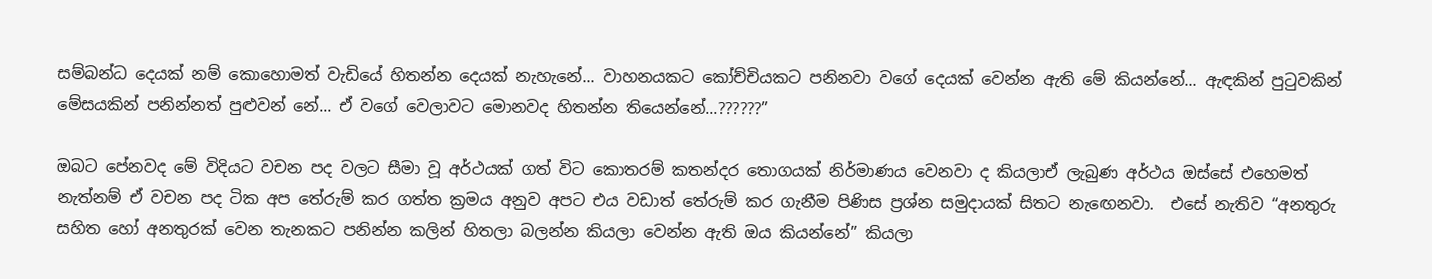සම්බන්ධ දෙයක් නම් කොහොමත් වැඩියේ හිතන්න දෙයක් නැහැනේ... වාහනයකට කෝච්චියකට පනිනවා වගේ දෙයක් වෙන්න ඇති මේ කියන්නේ... ඇඳකින් පුටුවකින් මේසයකින් පනින්නත් පුළුවන් නේ... ඒ වගේ වෙලාවට මොනවද හිතන්න තියෙන්නේ...??????”

ඔබට පේනවද මේ විදියට වචන පද වලට සීමා වූ අර්ථයක් ගත් විට කොතරම් කතන්දර තොගයක් නිර්මාණය වෙනවා ද කියලාඒ ලැබුණ අර්ථය ඔස්සේ එහෙමත් නැත්නම් ඒ වචන පද ටික අප තේරුම් කර ගත්ත ක්‍රමය අනුව අපට එය වඩාත් තේරුම් කර ගැනීම පිණිස ප්‍රශ්න සමුදායක් සිතට නැඟෙනවා.  එසේ නැතිව “අනතුරු සහිත හෝ අනතුරක් වෙන තැනකට පනින්න කලින් හිතලා බලන්න කියලා වෙන්න ඇති ඔය කියන්නේ” කියලා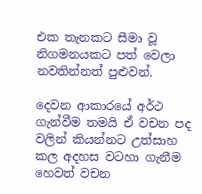එක තැනකට සීමා වූ නිගමනයකට පත් වෙලා නවතින්නත් පුළුවන්.

දෙවන ආකාරයේ අර්ථ ගැන්වීම තමයි ඒ වචන පද වලින් කියන්නට උත්සාහ කල අදහස වටහා ගැනීම හෙවත් වචන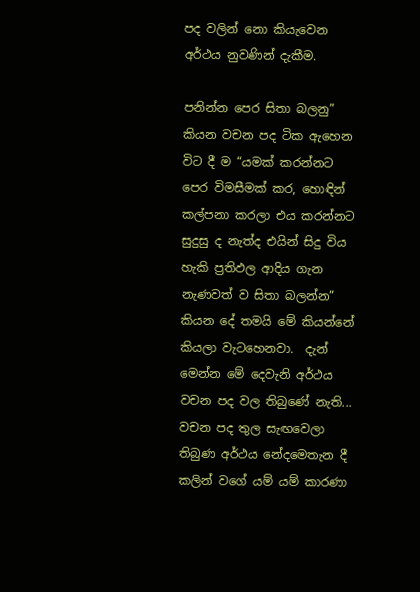පද වලින් නො කියැවෙන අර්ථය නුවණින් දැකීම.

පනින්න පෙර සිතා බලනු” කියන වචන පද ටික ඇහෙන විට දී ම “යමක් කරන්නට පෙර විමසීමක් කර, හොඳින් කල්පනා කරලා එය කරන්නට සුදුසු ද නැත්ද එයින් සිදු විය හැකි ප්‍රතිඵල ආදිය ගැන නැණවත් ව සිතා බලන්න” කියන දේ තමයි මේ කියන්නේ කියලා වැටහෙනවා.  දැන් මෙන්න මේ දෙවැනි අර්ථය වචන පද වල තිබුණේ නැති... වචන පද තුල සැඟවෙලා තිබුණ අර්ථය නේදමෙතැන දී කලින් වගේ යම් යම් කාරණා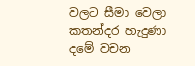වලට සීමා වෙලා කතන්දර හැදුණා දමේ වචන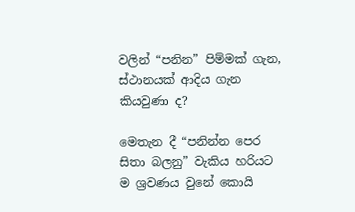වලින් “පනින” පිම්මක් ගැන, ස්ථානයක් ආදිය ගැන කියවුණා ද?

මෙතැන දී “පනින්න පෙර සිතා බලනු” වැකිය හරියට ම ශ්‍රවණය වුනේ කොයි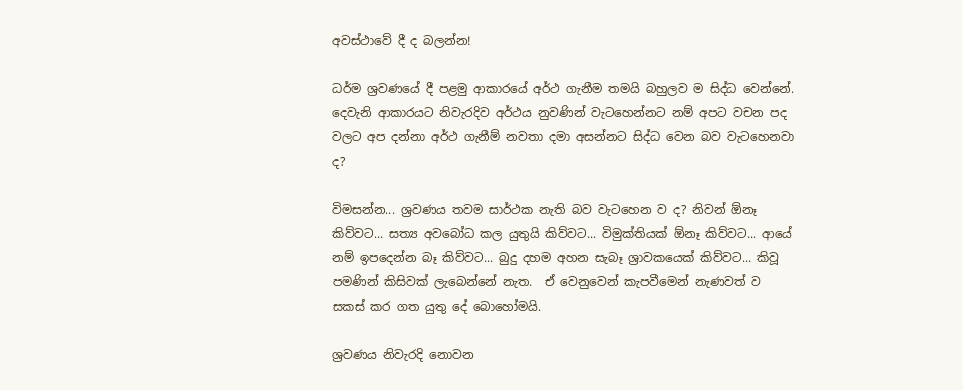අවස්ථාවේ දී ද බලන්න!

ධර්ම ශ්‍රවණයේ දී පළමු ආකාරයේ අර්ථ ගැනීම තමයි බහුලව ම සිද්ධ වෙන්නේ.  දෙවැනි ආකාරයට නිවැරදිව අර්ථය නුවණින් වැටහෙන්නට නම් අපට වචන පද වලට අප දන්නා අර්ථ ගැනීම් නවතා දමා අසන්නට සිද්ධ වෙන බව වැටහෙනවා ද?

විමසන්න... ශ්‍රවණය තවම සාර්ථක නැති බව වැටහෙන ව ද? නිවන් ඕනෑ කිව්වට... සත්‍ය අවබෝධ කල යුතුයි කිව්වට... විමුක්තියක් ඕනෑ කිව්වට... ආයේ නම් ඉපදෙන්න බෑ කිව්වට... බුදු දහම අහන සැබෑ ශ්‍රාවකයෙක් කිව්වට... කිවූ පමණින් කිසිවක් ලැබෙන්නේ නැත.  ඒ වෙනුවෙන් කැපවීමෙන් නැණවත් ව සකස් කර ගත යුතු දේ බොහෝමයි.

ශ්‍රවණය නිවැරදි නොවන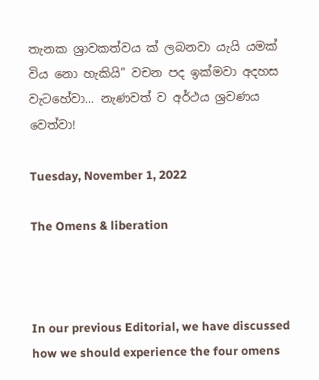තැනක ශ්‍රාවකත්වය ක් ලබනවා යැයි යමක් විය නො හැකියි” වචන පද ඉක්මවා අදහස වැටහේවා... නැණවත් ව අර්ථය ශ්‍රවණය වෙත්වා!

Tuesday, November 1, 2022

The Omens & liberation



In our previous Editorial, we have discussed how we should experience the four omens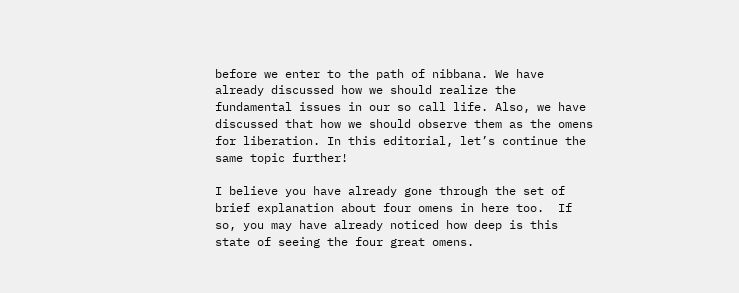before we enter to the path of nibbana. We have already discussed how we should realize the fundamental issues in our so call life. Also, we have discussed that how we should observe them as the omens for liberation. In this editorial, let’s continue the same topic further!

I believe you have already gone through the set of brief explanation about four omens in here too.  If so, you may have already noticed how deep is this state of seeing the four great omens.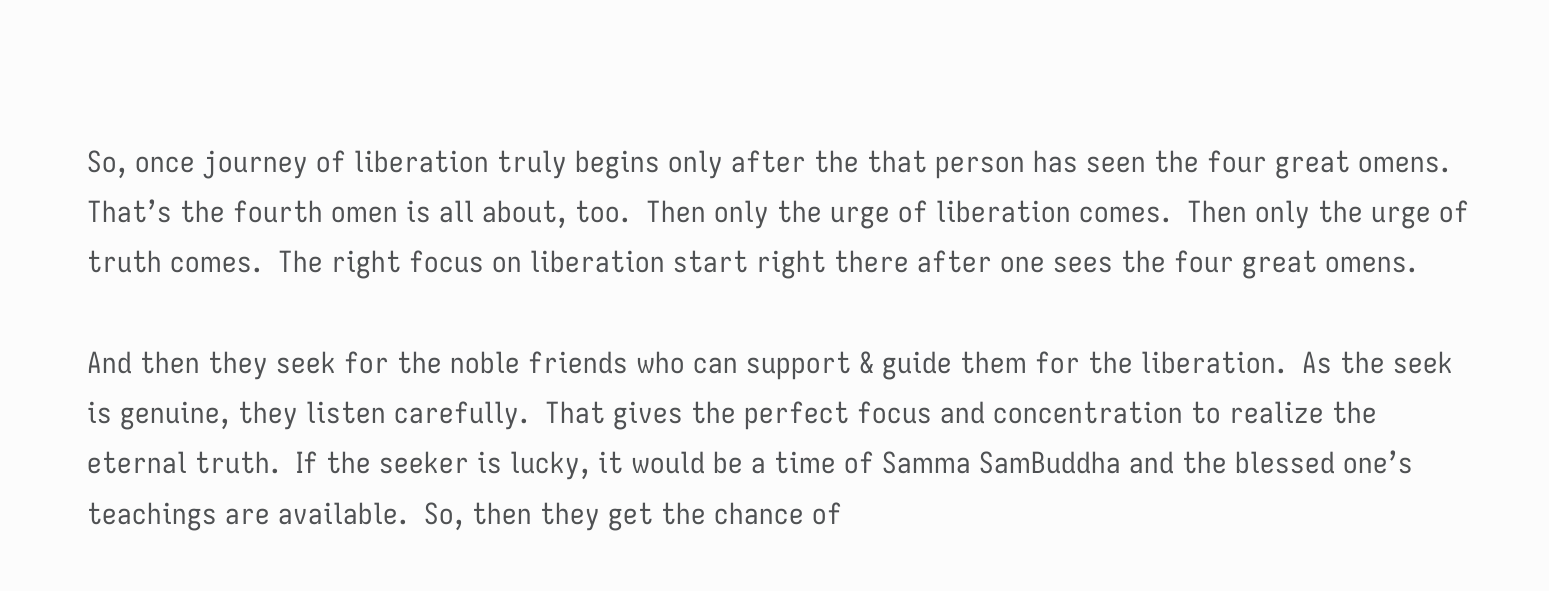So, once journey of liberation truly begins only after the that person has seen the four great omens.  That’s the fourth omen is all about, too.  Then only the urge of liberation comes.  Then only the urge of truth comes.  The right focus on liberation start right there after one sees the four great omens.

And then they seek for the noble friends who can support & guide them for the liberation.  As the seek is genuine, they listen carefully.  That gives the perfect focus and concentration to realize the eternal truth.  If the seeker is lucky, it would be a time of Samma SamBuddha and the blessed one’s teachings are available.  So, then they get the chance of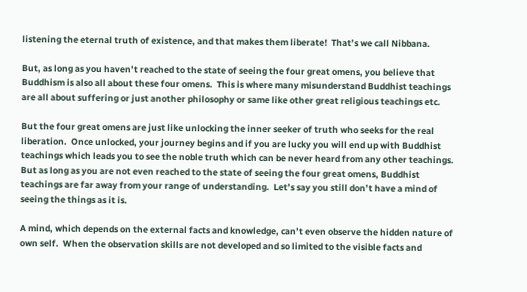listening the eternal truth of existence, and that makes them liberate!  That’s we call Nibbana.

But, as long as you haven’t reached to the state of seeing the four great omens, you believe that Buddhism is also all about these four omens.  This is where many misunderstand Buddhist teachings are all about suffering or just another philosophy or same like other great religious teachings etc.

But the four great omens are just like unlocking the inner seeker of truth who seeks for the real liberation.  Once unlocked, your journey begins and if you are lucky you will end up with Buddhist teachings which leads you to see the noble truth which can be never heard from any other teachings.  But as long as you are not even reached to the state of seeing the four great omens, Buddhist teachings are far away from your range of understanding.  Let’s say you still don’t have a mind of seeing the things as it is.

A mind, which depends on the external facts and knowledge, can’t even observe the hidden nature of own self.  When the observation skills are not developed and so limited to the visible facts and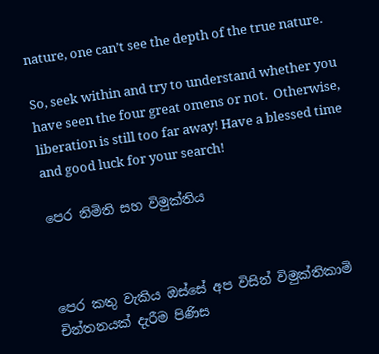nature, one can’t see the depth of the true nature.

So, seek within and try to understand whether you have seen the four great omens or not.  Otherwise, liberation is still too far away! Have a blessed time and good luck for your search!

පෙර නිමිති සහ විමුක්තිය



පෙර කතු වැකිය ඔස්සේ අප විසින් විමුක්තිකාමි චින්තනයක් දැරීම පිණිස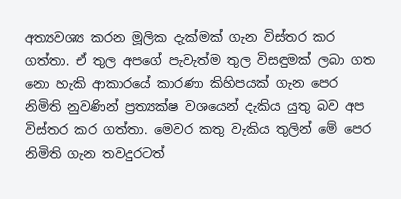අත්‍යවශ්‍ය කරන මූලික දැක්මක් ගැන විස්තර කර ගත්තා. ඒ තුල අපගේ පැවැත්ම තුල විසඳුමක් ලබා ගත නො හැකි ආකාරයේ කාරණා කිහිපයක් ගැන පෙර නිමිති නුවණින් ප්‍රත්‍යක්ෂ වශයෙන් දැකිය යුතු බව අප විස්තර කර ගත්තා. මෙවර කතු වැකිය තුලින් මේ පෙර නිමිති ගැන තවදුරටත්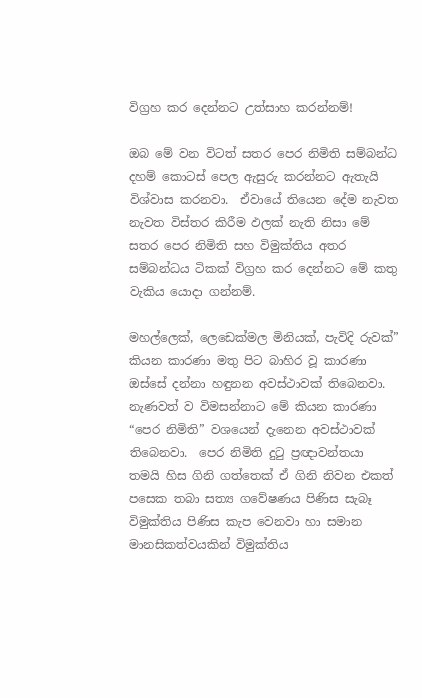විග්‍රහ කර දෙන්නට උත්සාහ කරන්නම්!

ඔබ මේ වන විටත් සතර පෙර නිමිති සම්බන්ධ දහම් කොටස් පෙල ඇසුරු කරන්නට ඇතැයි විශ්වාස කරනවා.  ඒවායේ තියෙන දේම නැවත නැවත විස්තර කිරීම ඵලක් නැති නිසා මේ සතර පෙර නිමිති සහ විමුක්තිය අතර සම්බන්ධය ටිකක් විග්‍රහ කර දෙන්නට මේ කතු වැකිය යොදා ගන්නම්.

මහල්ලෙක්, ලෙඩෙක්මල මිනියක්, පැවිදි රුවක්” කියන කාරණා මතු පිට බාහිර වූ කාරණා ඔස්සේ දන්නා හඳුනන අවස්ථාවක් තිබෙනවා.  නැණවත් ව විමසන්නාට මේ කියන කාරණා “පෙර නිමිති” වශයෙන් දැනෙන අවස්ථාවක් තිබෙනවා.  පෙර නිමිති දුටු ප්‍රඥාවන්තයා තමයි හිස ගිනි ගත්තෙක් ඒ ගිනි නිවන එකත් පසෙක තබා සත්‍ය ගවේෂණය පිණිස සැබෑ විමුක්තිය පිණිස කැප වෙනවා හා සමාන මානසිකත්වයකින් විමුක්තිය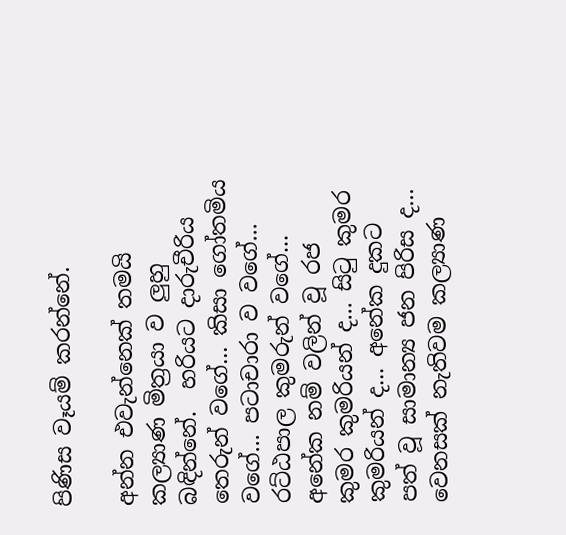පිණිස වෑයම් කරන්නේ.

අන්න එවැන්නෙක් තමයි කල්‍යාණ මිත්‍රයා ව ලුහු බඳින්නේ.  හරියට දාරුචීරිය තෙරුන් වගේ... කිසා ගෝතමිය වගේ... පටාචාරා ව වගේ... රට්ඨපාල කුමරුන් වගේ... අනේක නම් වලින් වූ රජ කුමර කුමරියන් ද... සිටු කුමර කුමරියන් ද... අනේක දුකට පත් වූ සාමාන්‍ය ජන පිරිස ද... වෙනසක් නැතිවම කල්‍යාණ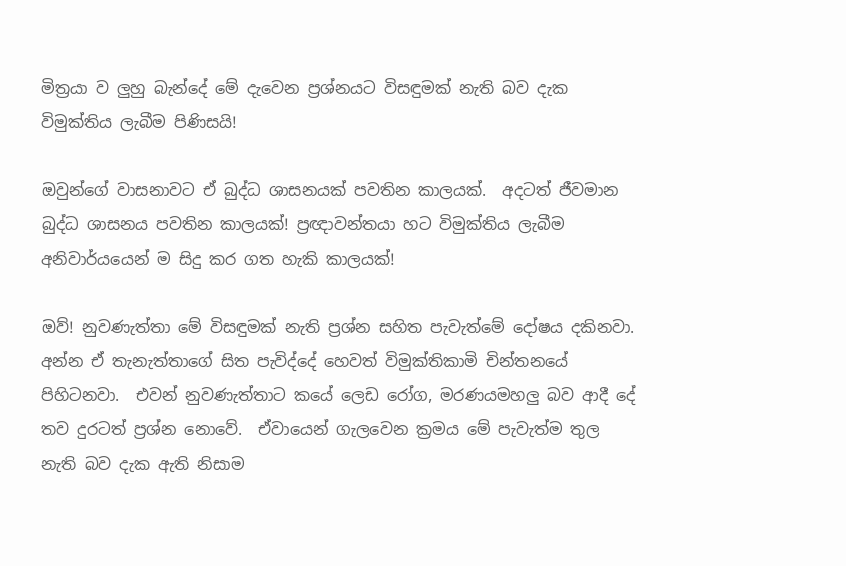මිත්‍රයා ව ලුහු බැන්දේ මේ දැවෙන ප්‍රශ්නයට විසඳුමක් නැති බව දැක විමුක්තිය ලැබීම පිණිසයි!

ඔවුන්ගේ වාසනාවට ඒ බුද්ධ ශාසනයක් පවතින කාලයක්.  අදටත් ජීවමාන බුද්ධ ශාසනය පවතින කාලයක්! ප්‍රඥාවන්තයා හට විමුක්තිය ලැබීම අනිවාර්යයෙන් ම සිදු කර ගත හැකි කාලයක්!

ඔව්! නුවණැත්තා මේ විසඳුමක් නැති ප්‍රශ්න සහිත පැවැත්මේ දෝෂය දකිනවා.  අන්න ඒ තැනැත්තාගේ සිත පැවිද්දේ හෙවත් විමුක්තිකාමි චින්තනයේ පිහිටනවා.  එවන් නුවණැත්තාට කයේ ලෙඩ රෝග, මරණයමහලු බව ආදී දේ තව දුරටත් ප්‍රශ්න නොවේ.  ඒවායෙන් ගැලවෙන ක්‍රමය මේ පැවැත්ම තුල නැති බව දැක ඇති නිසාම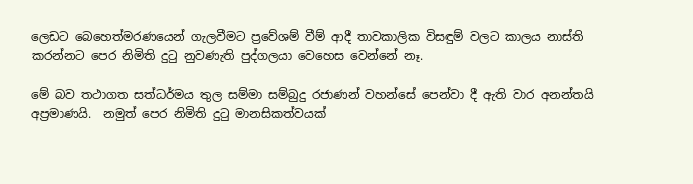ලෙඩට බෙහෙත්මරණයෙන් ගැලවීමට ප්‍රවේශම් වීම් ආදී තාවකාලික විසඳුම් වලට කාලය නාස්ති කරන්නට පෙර නිමිති දුටු නුවණැති පුද්ගලයා වෙහෙස වෙන්නේ නෑ.

මේ බව තථාගත සත්ධර්මය තුල සම්මා සම්බුදු රජාණන් වහන්සේ පෙන්වා දී ඇති වාර අනන්තයි අප්‍රමාණයි.  නමුත් පෙර නිමිති දුටු මානසිකත්වයක්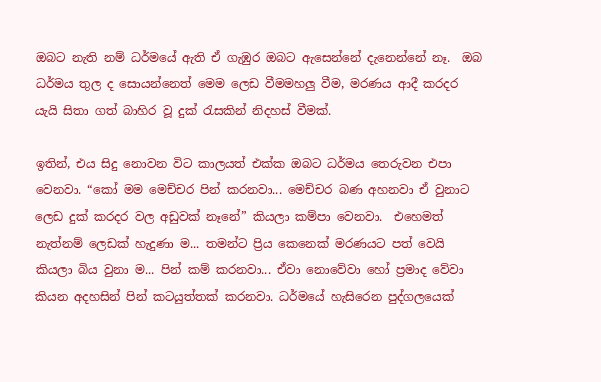ඔබට නැති නම් ධර්මයේ ඇති ඒ ගැඹුර ඔබට ඇසෙන්නේ දැනෙන්නේ නෑ.  ඔබ ධර්මය තුල ද සොයන්නෙත් මෙම ලෙඩ වීමමහලු වීම, මරණය ආදී කරදර යැයි සිතා ගත් බාහිර වූ දුක් රැසකින් නිදහස් වීමක්.

ඉතින්, එය සිදු නොවන විට කාලයත් එක්ක ඔබට ධර්මය තෙරුවන එපා වෙනවා. “කෝ මම මෙච්චර පින් කරනවා... මෙච්චර බණ අහනවා ඒ වුනාට ලෙඩ දුක් කරදර වල අඩුවක් නෑනේ” කියලා කම්පා වෙනවා.  එහෙමත් නැත්නම් ලෙඩක් හැදුණා ම... තමන්ට ප්‍රිය කෙනෙක් මරණයට පත් වෙයි කියලා බිය වුනා ම... පින් කම් කරනවා... ඒවා නොවේවා හෝ ප්‍රමාද වේවා කියන අදහසින් පින් කටයුත්තක් කරනවා. ධර්මයේ හැසිරෙන පුද්ගලයෙක්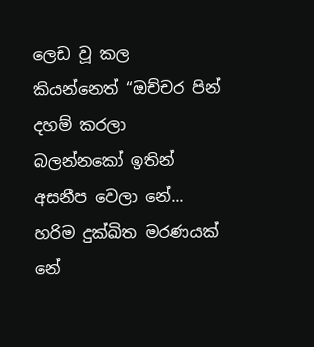ලෙඩ වූ කල කියන්නෙත් “ඔච්චර පින් දහම් කරලා බලන්නකෝ ඉතින් අසනීප වෙලා නේ... හරිම දුක්ඛිත මරණයක් නේ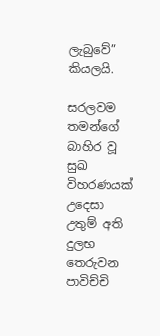ලැබුවේ” කියලයි.

සරලවම තමන්ගේ බාහිර වූ සුඛ විහරණයක් උදෙසා උතුම් අති දුලභ තෙරුවන පාවිච්චි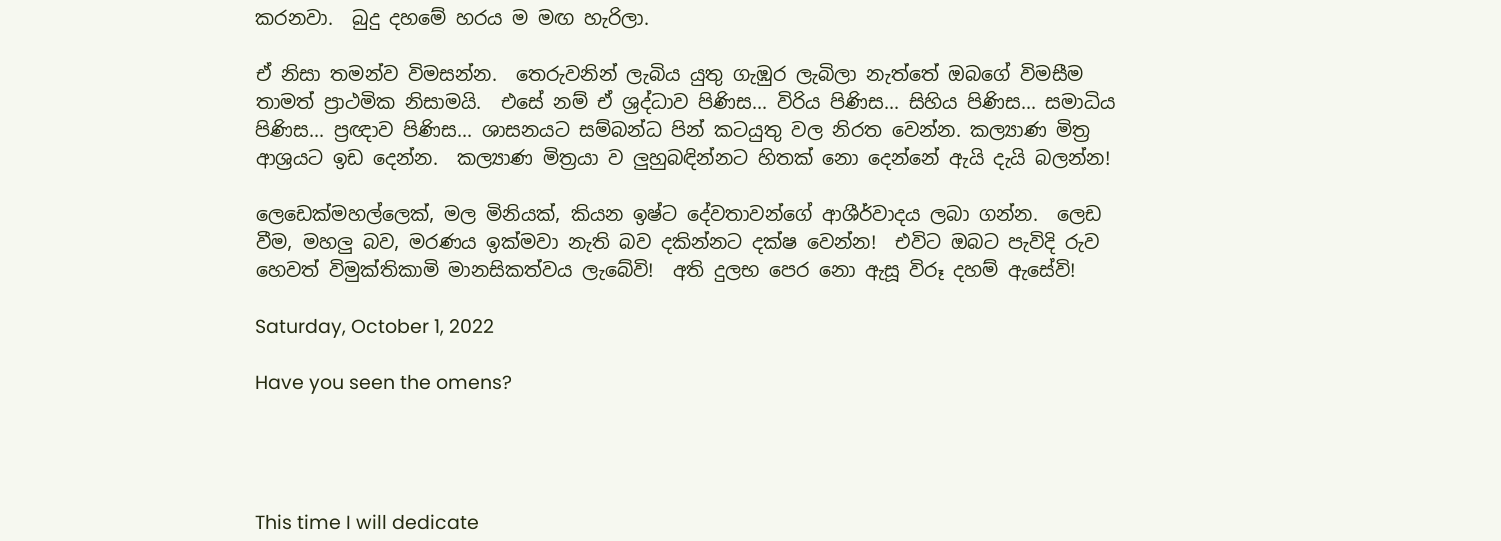කරනවා.  බුදු දහමේ හරය ම මඟ හැරිලා.

ඒ නිසා තමන්ව විමසන්න.  තෙරුවනින් ලැබිය යුතු ගැඹුර ලැබිලා නැත්තේ ඔබගේ විමසීම තාමත් ප්‍රාථමික නිසාමයි.  එසේ නම් ඒ ශ්‍රද්ධාව පිණිස... විරිය පිණිස... සිහිය පිණිස... සමාධිය පිණිස... ප්‍රඥාව පිණිස... ශාසනයට සම්බන්ධ පින් කටයුතු වල නිරත වෙන්න. කල්‍යාණ මිත්‍ර ආශ්‍රයට ඉඩ දෙන්න.  කල්‍යාණ මිත්‍රයා ව ලුහුබඳින්නට හිතක් නො දෙන්නේ ඇයි දැයි බලන්න!

ලෙඩෙක්මහල්ලෙක්, මල මිනියක්, කියන ඉෂ්ට දේවතාවන්ගේ ආශීර්වාදය ලබා ගන්න.  ලෙඩ වීම, මහලු බව, මරණය ඉක්මවා නැති බව දකින්නට දක්ෂ වෙන්න!  එවිට ඔබට පැවිදි රුව හෙවත් විමුක්තිකාමි මානසිකත්වය ලැබේවි!  අති දුලභ පෙර නො ඇසූ විරූ දහම් ඇසේවි!

Saturday, October 1, 2022

Have you seen the omens?




This time I will dedicate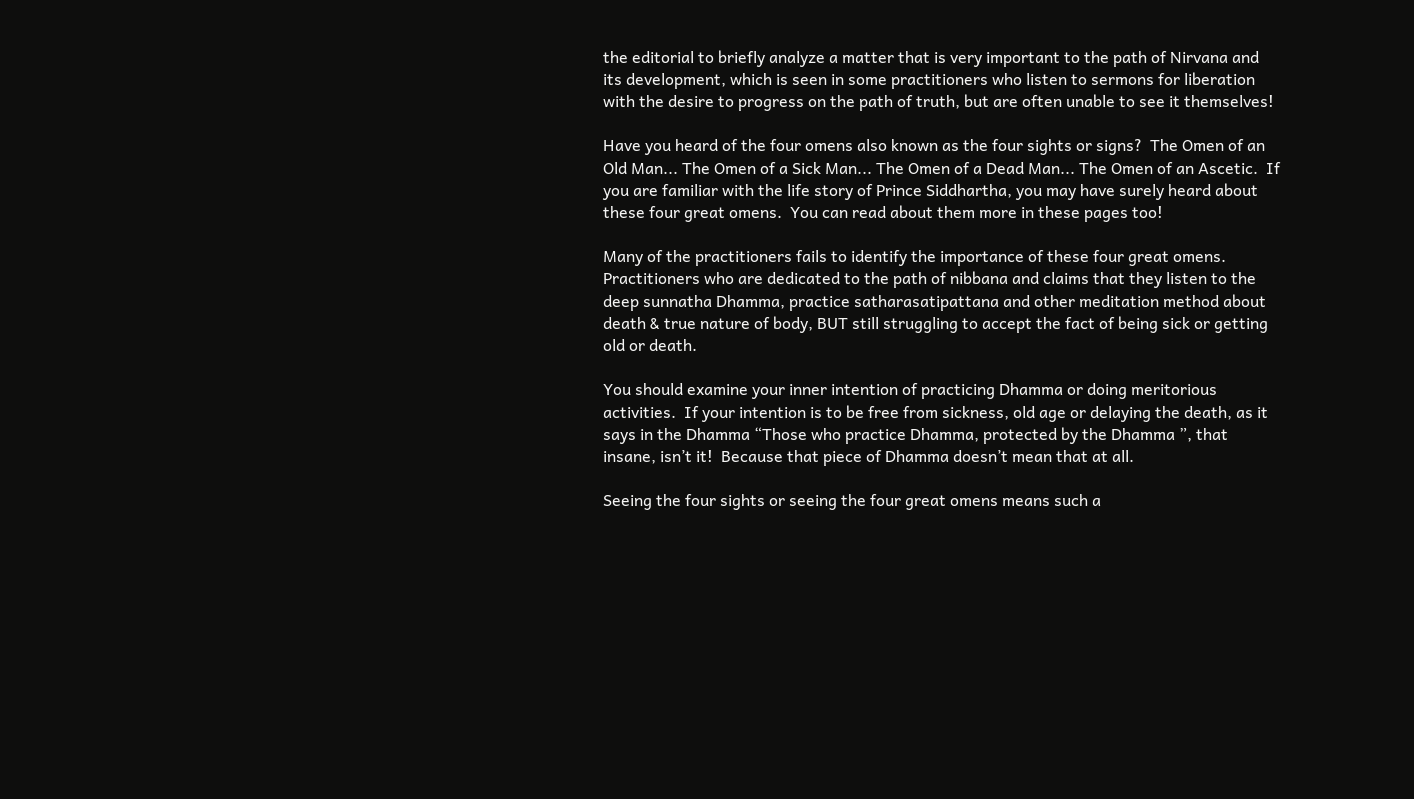the editorial to briefly analyze a matter that is very important to the path of Nirvana and its development, which is seen in some practitioners who listen to sermons for liberation with the desire to progress on the path of truth, but are often unable to see it themselves!

Have you heard of the four omens also known as the four sights or signs?  The Omen of an Old Man... The Omen of a Sick Man... The Omen of a Dead Man... The Omen of an Ascetic.  If you are familiar with the life story of Prince Siddhartha, you may have surely heard about these four great omens.  You can read about them more in these pages too!

Many of the practitioners fails to identify the importance of these four great omens.  Practitioners who are dedicated to the path of nibbana and claims that they listen to the deep sunnatha Dhamma, practice satharasatipattana and other meditation method about death & true nature of body, BUT still struggling to accept the fact of being sick or getting old or death.

You should examine your inner intention of practicing Dhamma or doing meritorious activities.  If your intention is to be free from sickness, old age or delaying the death, as it says in the Dhamma “Those who practice Dhamma, protected by the Dhamma ”, that insane, isn’t it!  Because that piece of Dhamma doesn’t mean that at all.

Seeing the four sights or seeing the four great omens means such a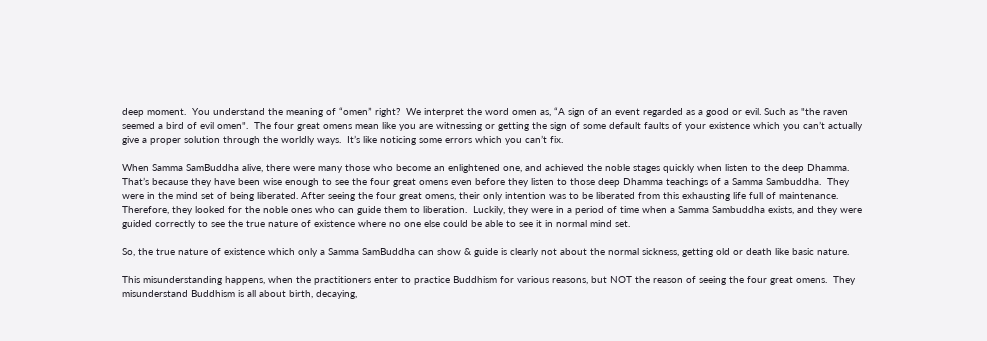deep moment.  You understand the meaning of “omen” right?  We interpret the word omen as, “A sign of an event regarded as a good or evil. Such as "the raven seemed a bird of evil omen".  The four great omens mean like you are witnessing or getting the sign of some default faults of your existence which you can’t actually give a proper solution through the worldly ways.  It’s like noticing some errors which you can’t fix.

When Samma SamBuddha alive, there were many those who become an enlightened one, and achieved the noble stages quickly when listen to the deep Dhamma.  That’s because they have been wise enough to see the four great omens even before they listen to those deep Dhamma teachings of a Samma Sambuddha.  They were in the mind set of being liberated. After seeing the four great omens, their only intention was to be liberated from this exhausting life full of maintenance.  Therefore, they looked for the noble ones who can guide them to liberation.  Luckily, they were in a period of time when a Samma Sambuddha exists, and they were guided correctly to see the true nature of existence where no one else could be able to see it in normal mind set.

So, the true nature of existence which only a Samma SamBuddha can show & guide is clearly not about the normal sickness, getting old or death like basic nature.

This misunderstanding happens, when the practitioners enter to practice Buddhism for various reasons, but NOT the reason of seeing the four great omens.  They misunderstand Buddhism is all about birth, decaying,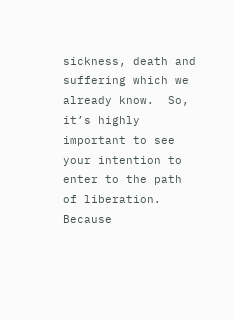sickness, death and suffering which we already know.  So, it’s highly important to see your intention to enter to the path of liberation. Because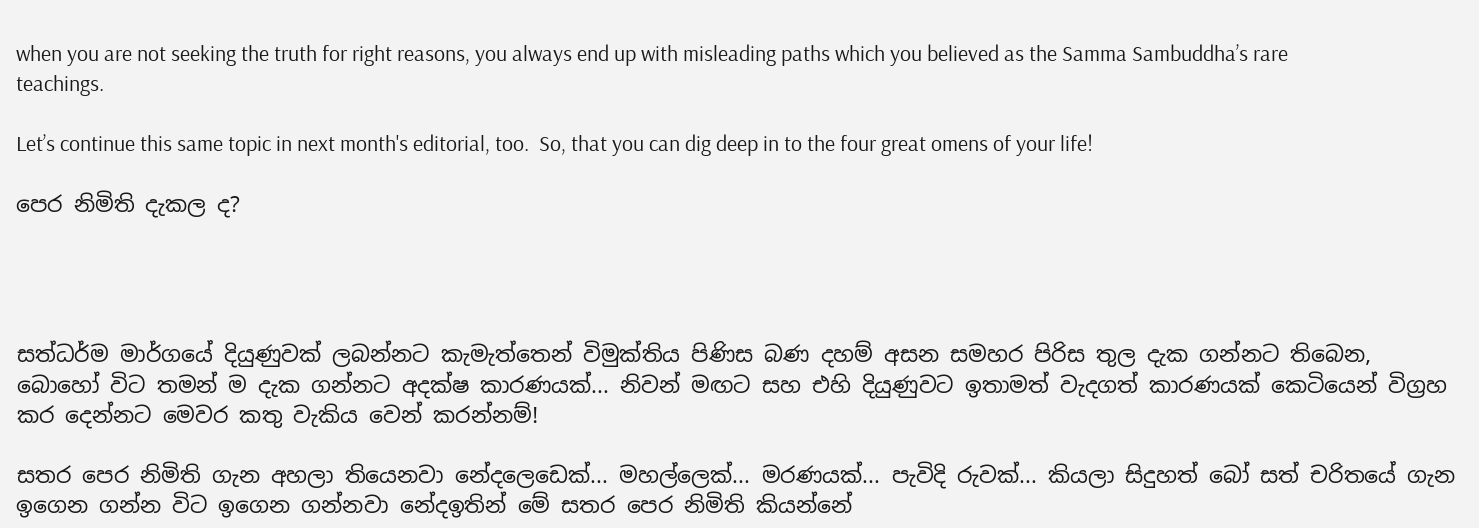when you are not seeking the truth for right reasons, you always end up with misleading paths which you believed as the Samma Sambuddha’s rare teachings.

Let’s continue this same topic in next month's editorial, too.  So, that you can dig deep in to the four great omens of your life!

පෙර නිමිති දැකල ද?




සත්ධර්ම මාර්ගයේ දියුණුවක් ලබන්නට කැමැත්තෙන් විමුක්තිය පිණිස බණ දහම් අසන සමහර පිරිස තුල දැක ගන්නට තිබෙන, බොහෝ විට තමන් ම දැක ගන්නට අදක්ෂ කාරණයක්... නිවන් මඟට සහ එහි දියුණුවට ඉතාමත් වැදගත් කාරණයක් කෙටියෙන් විග්‍රහ කර දෙන්නට මෙවර කතු වැකිය වෙන් කරන්නම්!

සතර පෙර නිමිති ගැන අහලා තියෙනවා නේදලෙඩෙක්... මහල්ලෙක්... මරණයක්... පැවිදි රුවක්... කියලා සිදුහත් බෝ සත් චරිතයේ ගැන ඉගෙන ගන්න විට ඉගෙන ගන්නවා නේදඉතින් මේ සතර පෙර නිමිති කියන්නේ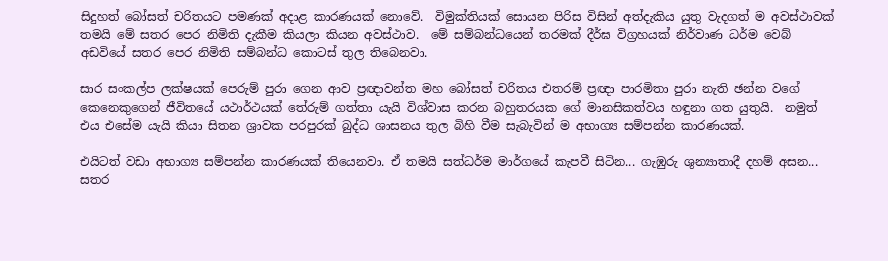සිදුහත් බෝසත් චරිතයට පමණක් අදාළ කාරණයක් නොවේ.  විමුක්තියක් සොයන පිරිස විසින් අත්දැකිය යුතු වැදගත් ම අවස්ථාවක් තමයි මේ සතර පෙර නිමිති දැකීම කියලා කියන අවස්ථාව.  මේ සම්බන්ධයෙන් තරමක් දීර්ඝ විග්‍රහයක් නිර්වාණ ධර්ම වෙබ් අඩවියේ සතර පෙර නිමිති සම්බන්ධ කොටස් තුල තිබෙනවා.

සාර සංකල්ප ලක්ෂයක් පෙරුම් පුරා ගෙන ආව ප්‍රඥාවන්ත මහ බෝසත් චරිතය එතරම් ප්‍රඥා පාරමිතා පුරා නැති ඡන්න වගේ කෙනෙකුගෙන් ජීවිතයේ යථාර්ථයක් තේරුම් ගත්තා යැයි විශ්වාස කරන බහුතරයක ගේ මානසිකත්වය හඳුනා ගත යුතුයි.  නමුත් එය එසේම යැයි කියා සිතන ශ්‍රාවක පරපුරක් බුද්ධ ශාසනය තුල බිහි වීම සැබැවින් ම අභාග්‍ය සම්පන්න කාරණයක්.

එයිටත් වඩා අභාග්‍ය සම්පන්න කාරණයක් තියෙනවා. ඒ තමයි සත්ධර්ම මාර්ගයේ කැපවී සිටින... ගැඹුරු ශුන්‍යාතාදී දහම් අසන... සතර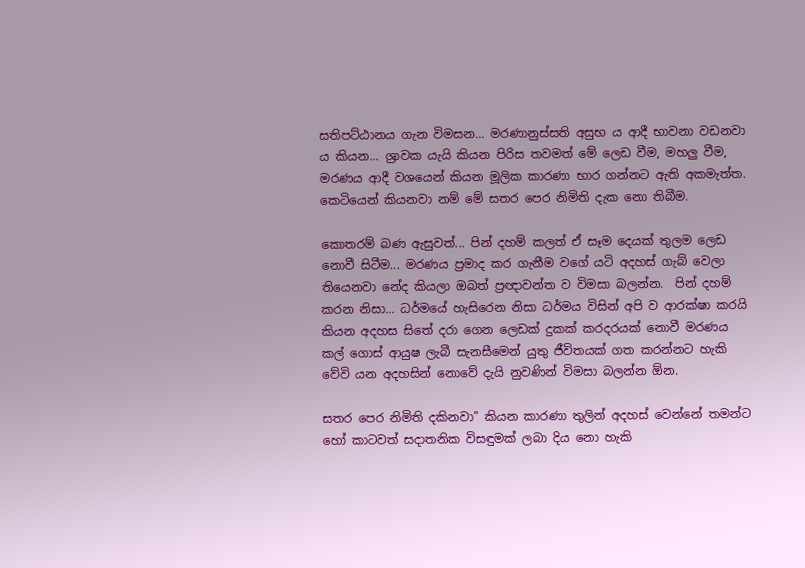සතිපට්ඨානය ගැන විමසන... මරණානුස්සති අසුභ ය ආදී භාවනා වඩනවා ය කියන... ශ්‍රාවක යැයි කියන පිරිස තවමත් මේ ලෙඩ වීම, මහලු වීම, මරණය ආදී වශයෙන් කියන මූලික කාරණා භාර ගන්නට ඇති අකමැත්ත.  කෙටියෙන් කියනවා නම් මේ සතර පෙර නිමිති දැක නො තිබීම.

කොතරම් බණ ඇසුවත්... පින් දහම් කලත් ඒ සෑම දෙයක් තුලම ලෙඩ නොවී සිටීම... මරණය ප්‍රමාද කර ගැනීම වගේ යටි අදහස් ගැබ් වෙලා තියෙනවා නේද කියලා ඔබත් ප්‍රඥාවන්ත ව විමසා බලන්න.  පින් දහම් කරන නිසා... ධර්මයේ හැසිරෙන නිසා ධර්මය විසින් අපි ව ආරක්ෂා කරයි කියන අදහස සිතේ දරා ගෙන ලෙඩක් දුකක් කරදරයක් නොවී මරණය කල් ගොස් ආයුෂ ලැබී සැනසීමෙන් යුතු ජීවිතයක් ගත කරන්නට හැකි වේවි යන අදහසින් නොවේ දැයි නුවණින් විමසා බලන්න ඕන.

සතර පෙර නිමිති දකිනවා” කියන කාරණා තුලින් අදහස් වෙන්නේ තමන්ට හෝ කාටවත් සදාතනික විසඳුමක් ලබා දිය නො හැකි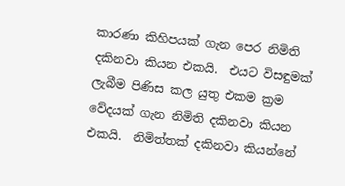කාරණා කිහිපයක් ගැන පෙර නිමිති දකිනවා කියන එකයි.  එයට විසඳුමක් ලැබීම පිණිස කල යුතු එකම ක්‍රම වේදයක් ගැන නිමිති දකිනවා කියන එකයි.  නිමිත්තක් දකිනවා කියන්නේ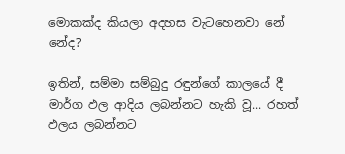මොකක්ද කියලා අදහස වැටහෙනවා නේ නේද?

ඉතින්, සම්මා සම්බුදු රඳුන්ගේ කාලයේ දී මාර්ග ඵල ආදිය ලබන්නට හැකි වූ... රහත් ඵලය ලබන්නට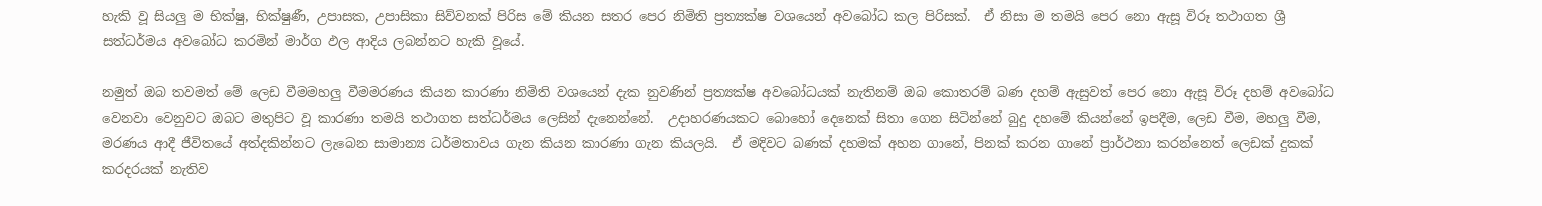හැකි වූ සියලු ම භික්ෂු, භික්ෂුණී, උපාසක, උපාසිකා සිව්වනක් පිරිස මේ කියන සතර පෙර නිමිති ප්‍රත්‍යක්ෂ වශයෙන් අවබෝධ කල පිරිසක්.  ඒ නිසා ම තමයි පෙර නො ඇසූ විරූ තථාගත ශ්‍රී සත්ධර්මය අවබෝධ කරමින් මාර්ග ඵල ආදිය ලබන්නට හැකි වූයේ.

නමුත් ඔබ තවමත් මේ ලෙඩ වීමමහලු වීමමරණය කියන කාරණා නිමිති වශයෙන් දැක නුවණින් ප්‍රත්‍යක්ෂ අවබෝධයක් නැතිනම් ඔබ කොතරම් බණ දහම් ඇසුවත් පෙර නො ඇසූ විරූ දහම් අවබෝධ වෙනවා වෙනුවට ඔබට මතුපිට වූ කාරණා තමයි තථාගත සත්ධර්මය ලෙසින් දැනෙන්නේ.  උදාහරණයකට බොහෝ දෙනෙක් සිතා ගෙන සිටින්නේ බුදු දහමේ කියන්නේ ඉපදීම, ලෙඩ වීම, මහලු වීම, මරණය ආදී ජීවිතයේ අත්දකින්නට ලැබෙන සාමාන්‍ය ධර්මතාවය ගැන කියන කාරණා ගැන කියලයි.  ඒ මදිවට බණක් දහමක් අහන ගානේ, පිනක් කරන ගානේ ප්‍රාර්ථනා කරන්නෙත් ලෙඩක් දුකක් කරදරයක් නැතිව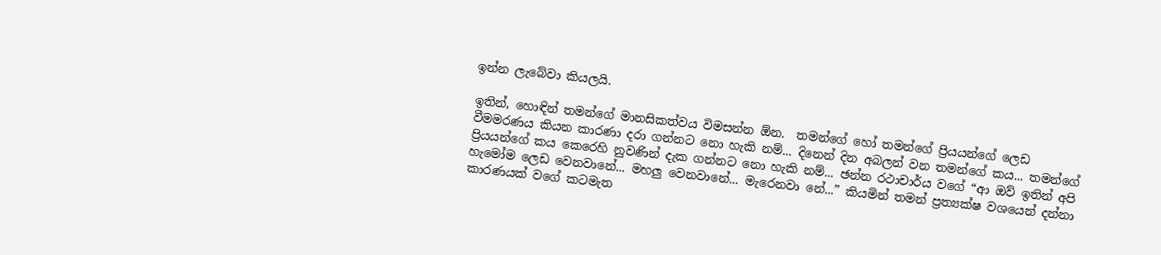ඉන්න ලැබේවා කියලයි.

ඉතින්, හොඳින් තමන්ගේ මානසිකත්වය විමසන්න ඕන.  තමන්ගේ හෝ තමන්ගේ ප්‍රියයන්ගේ ලෙඩ වීමමරණය කියන කාරණා දරා ගන්නට නො හැකි නම්... දිනෙන් දින අබලන් වන තමන්ගේ කය... තමන්ගේ ප්‍රියයන්ගේ කය කෙරෙහි නුවණින් දැක ගන්නට නො හැකි නම්... ඡන්න රථාචාර්ය වගේ “ආ ඔව් ඉතින් අපි හැමෝම ලෙඩ වෙනවානේ... මහලු වෙනවානේ... මැරෙනවා නේ...” කියමින් තමන් ප්‍රත්‍යක්ෂ වශයෙන් දන්නා කාරණයක් වගේ කටමැත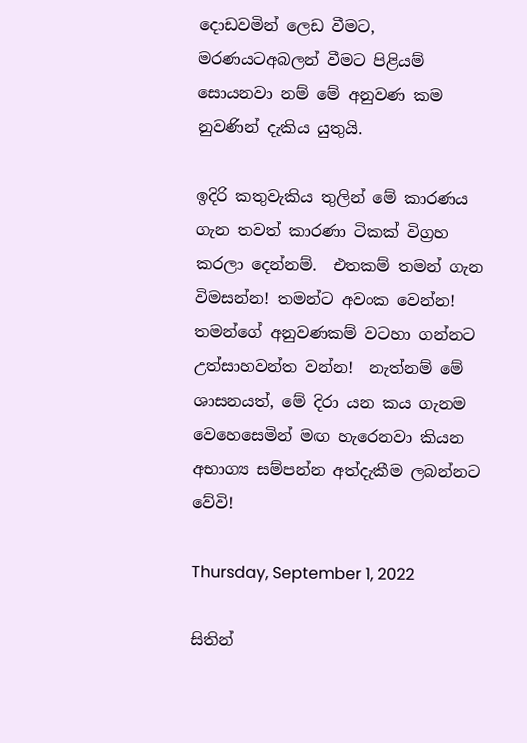දොඩවමින් ලෙඩ වීමට, මරණයටඅබලන් වීමට පිළියම් සොයනවා නම් මේ අනුවණ කම නුවණින් දැකිය යුතුයි.

ඉදිරි කතුවැකිය තුලින් මේ කාරණය ගැන තවත් කාරණා ටිකක් විග්‍රහ කරලා දෙන්නම්.  එතකම් තමන් ගැන විමසන්න! තමන්ට අවංක වෙන්න!  තමන්ගේ අනුවණකම් වටහා ගන්නට උත්සාහවන්ත වන්න!  නැත්නම් මේ ශාසනයත්, මේ දිරා යන කය ගැනම වෙහෙසෙමින් මඟ හැරෙනවා කියන අභාග්‍ය සම්පන්න අත්දැකීම ලබන්නට වේවි!

Thursday, September 1, 2022

සිතින්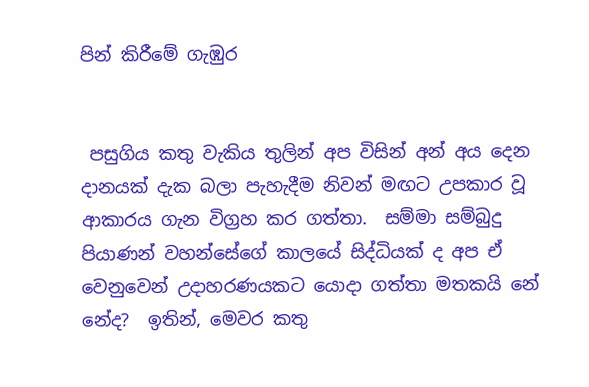පින් කිරීමේ ගැඹුර


 පසුගිය කතු වැකිය තුලින් අප විසින් අන් අය දෙන දානයක් දැක බලා පැහැදීම නිවන් මඟට උපකාර වූ ආකාරය ගැන විග්‍රහ කර ගත්තා.  සම්මා සම්බුදු පියාණන් වහන්සේගේ කාලයේ සිද්ධියක් ද අප ඒ වෙනුවෙන් උදාහරණයකට යොදා ගත්තා මතකයි නේ නේද?  ඉතින්, මෙවර කතු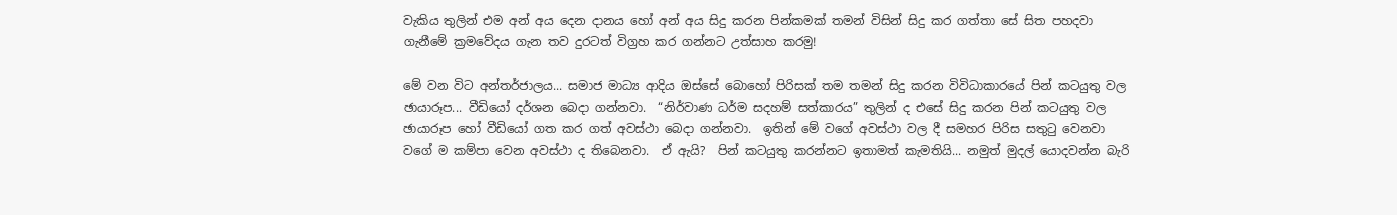වැකිය තුලින් එම අන් අය දෙන දානය හෝ අන් අය සිදු කරන පින්කමක් තමන් විසින් සිදු කර ගත්තා සේ සිත පහදවා ගැනීමේ ක්‍රමවේදය ගැන තව දුරටත් විග්‍රහ කර ගන්නට උත්සාහ කරමු!

මේ වන විට අන්තර්ජාලය... සමාජ මාධ්‍ය ආදිය ඔස්සේ බොහෝ පිරිසක් තම තමන් සිදු කරන විවිධාකාරයේ පින් කටයුතු වල ඡායාරූප... වීඩියෝ දර්ශන බෙදා ගන්නවා.  “නිර්වාණ ධර්ම සදහම් සත්කාරය” තුලින් ද එසේ සිදු කරන පින් කටයුතු වල ඡායාරූප හෝ වීඩියෝ ගත කර ගත් අවස්ථා බෙදා ගන්නවා.  ඉතින් මේ වගේ අවස්ථා වල දී සමහර පිරිස සතුටු වෙනවා වගේ ම කම්පා වෙන අවස්ථා ද තිබෙනවා.  ඒ ඇයි?  පින් කටයුතු කරන්නට ඉතාමත් කැමතියි... නමුත් මුදල් යොදවන්න බැරි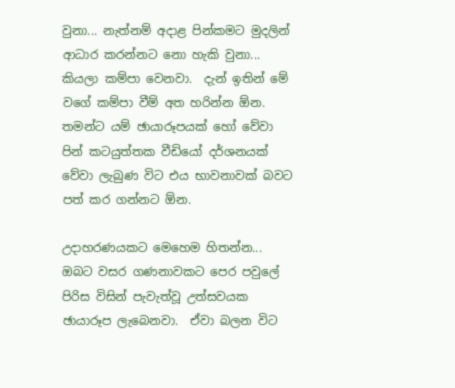වුනා... නැත්නම් අදාළ පින්කමට මුදලින් ආධාර කරන්නට නො හැකි වුනා... කියලා කම්පා වෙනවා.  දැන් ඉතින් මේ වගේ කම්පා වීම් අත හරින්න ඕන. තමන්ට යම් ඡායාරූපයක් හෝ වේවා පින් කටයුත්තක වීඩියෝ දර්ශනයක් වේවා ලැබුණ විට එය භාවනාවක් බවට පත් කර ගන්නට ඕන.

උදාහරණයකට මෙහෙම හිතන්න... ඔබට වසර ගණනාවකට පෙර පවුලේ පිරිස විසින් පැවැත්වූ උත්සවයක ඡායාරූප ලැබෙනවා.  ඒවා බලන විට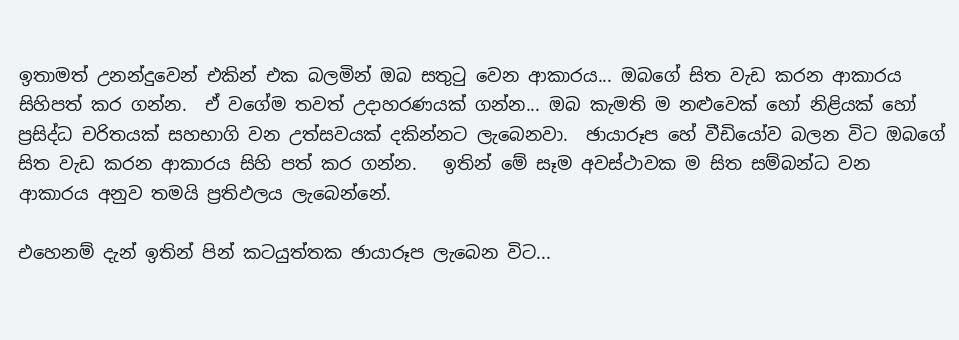ඉතාමත් උනන්දුවෙන් එකින් එක බලමින් ඔබ සතුටු වෙන ආකාරය... ඔබගේ සිත වැඩ කරන ආකාරය සිහිපත් කර ගන්න.  ඒ වගේම තවත් උදාහරණයක් ගන්න... ඔබ කැමති ම නළුවෙක් හෝ නිළියක් හෝ ප්‍රසිද්ධ චරිතයක් සහභාගි වන උත්සවයක් දකින්නට ලැබෙනවා.  ඡායාරූප හේ වීඩියෝව බලන විට ඔබගේ සිත වැඩ කරන ආකාරය සිහි පත් කර ගන්න.   ඉතින් මේ සෑම අවස්ථාවක ම සිත සම්බන්ධ වන ආකාරය අනුව තමයි ප්‍රතිඵලය ලැබෙන්නේ.

එහෙනම් දැන් ඉතින් පින් කටයුත්තක ඡායාරූප ලැබෙන විට...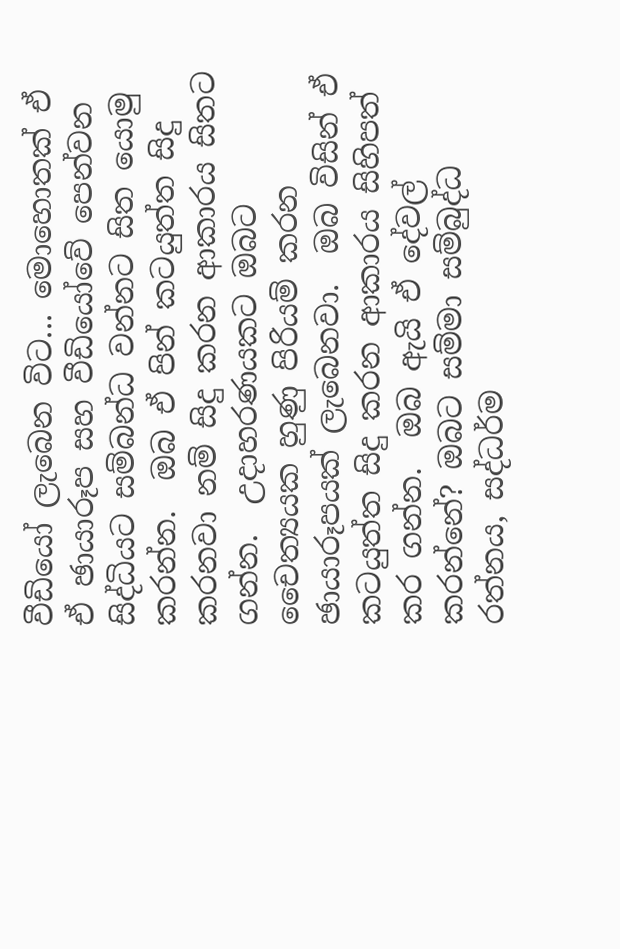වීඩියෝ ලැබෙන විට... මොහොතක් ඒ ඒ ඡායාරූප සහ වීඩියෝවේ පෙන්වන සිද්ධියට සම්බන්ධ වන්නට සිත යොමු කරන්න.  ඔබ ඒ පින් කටයුත්ත සිදු කරනවා නම් සිදු කරන ආකාරය සිතට ගන්න.  උදාහරණයකට ඔබට චෛත්‍යයක හුණු පිරියම් කරන ඡායාරූපයක් ලැබෙනවා.  ඔබ විසින් ඒ කටයුත්ත සිදු කරන ආකාරය සිහිපත් කර ගන්න.  ඔබ ඇයි ඒ දේවල් කරන්නේ? ඔබට සම්මා සම්බුද්ධ රත්නය, සද්ධර්ම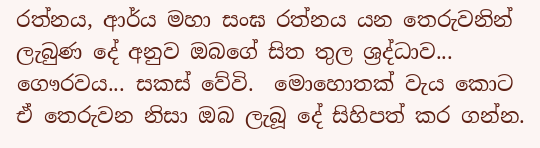රත්නය, ආර්ය මහා සංඝ රත්නය යන තෙරුවනින් ලැබුණ දේ අනුව ඔබගේ සිත තුල ශ්‍රද්ධාව... ගෞරවය... සකස් වේවි.  මොහොතක් වැය කොට ඒ තෙරුවන නිසා ඔබ ලැබූ දේ සිහිපත් කර ගන්න.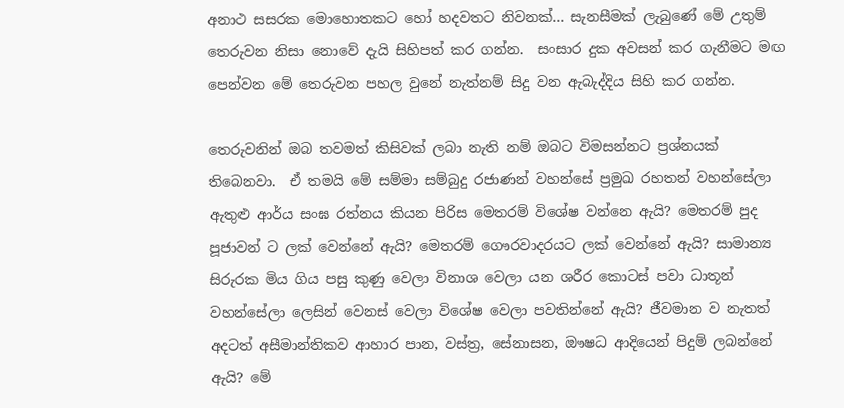අනාථ සසරක මොහොතකට හෝ හදවතට නිවනක්... සැනසීමක් ලැබුණේ මේ උතුම් තෙරුවන නිසා නොවේ දැයි සිහිපත් කර ගන්න.  සංසාර දුක අවසන් කර ගැනීමට මඟ පෙන්වන මේ තෙරුවන පහල වුනේ නැත්නම් සිදු වන ඇබැද්දිය සිහි කර ගන්න.

තෙරුවනින් ඔබ තවමත් කිසිවක් ලබා නැති නම් ඔබට විමසන්නට ප්‍රශ්නයක් තිබෙනවා.  ඒ තමයි මේ සම්මා සම්බුදු රජාණන් වහන්සේ ප්‍රමුඛ රහතන් වහන්සේලා ඇතුළු ආර්ය සංඝ රත්නය කියන පිරිස මෙතරම් විශේෂ වන්නෙ ඇයි? මෙතරම් පුද පූජාවන් ට ලක් වෙන්නේ ඇයි? මෙතරම් ගෞරවාදරයට ලක් වෙන්නේ ඇයි? සාමාන්‍ය සිරුරක මිය ගිය පසු කුණු වෙලා විනාශ වෙලා යන ශරීර කොටස් පවා ධාතූන් වහන්සේලා ලෙසින් වෙනස් වෙලා විශේෂ වෙලා පවතින්නේ ඇයි? ජීවමාන ව නැතත් අදටත් අසීමාන්තිකව ආහාර පාන, වස්ත්‍ර, සේනාසන, ඖෂධ ආදියෙන් පිදුම් ලබන්නේ ඇයි? මේ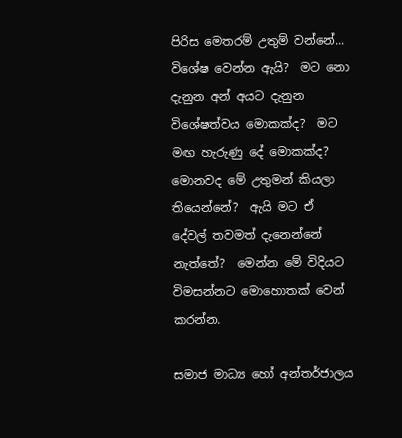පිරිස මෙතරම් උතුම් වන්නේ... විශේෂ වෙන්න ඇයි?  මට නො දැනුන අන් අයට දැනුන විශේෂත්වය මොකක්ද?  මට මඟ හැරුණු දේ මොකක්ද?  මොනවද මේ උතුමන් කියලා තියෙන්නේ?  ඇයි මට ඒ දේවල් තවමත් දැනෙන්නේ නැත්තේ?  මෙන්න මේ විදියට විමසන්නට මොහොතක් වෙන් කරන්න.

සමාජ මාධ්‍ය හෝ අන්තර්ජාලය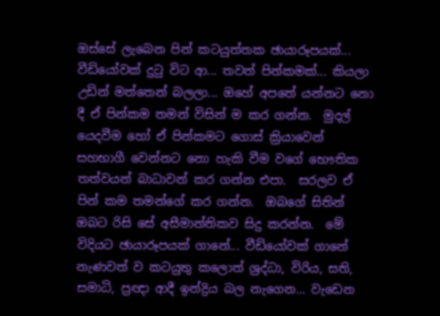ඔස්සේ ලැබෙන පින් කටයුත්තක ඡායාරූපයක්... වීඩියෝවක් දුටු විට ආ... තවත් පින්කමක්... කියලා උඩින් මත්තෙන් බලලා... ඔහේ අපතේ යන්නට නො දී ඒ පින්කම තමන් විසින් ම කර ගන්න.  මුදල් යෙදවීම හෝ ඒ පින්කමට ගොස් ක්‍රියාවෙන් සහභාගී වෙන්නට නො හැකි වීම වගේ භෞතික තත්වයන් බාධාවන් කර ගන්න එපා.  සරලව ඒ පින් කම තමන්ගේ කර ගන්න.  ඔබගේ සිතින් ඔබට රිසි සේ අසීමාන්තිකව සිදු කරන්න.  මේ විදියට ඡායාරූපයක් ගානේ... වීඩියෝවක් ගානේ නැණවත් ව කටයුතු කලොත් ශ්‍රද්ධා, විරිය, සති, සමාධි, ප්‍රඥා ආදී ඉන්ද්‍රිය බල නැගෙන... වැඩෙන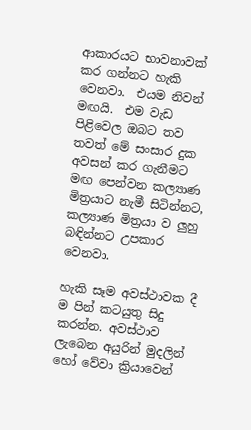ආකාරයට භාවනාවක් කර ගන්නට හැකි වෙනවා.  එයම නිවන් මඟයි.  එම වැඩ පිළිවෙල ඔබට තව තවත් මේ සංසාර දුක අවසන් කර ගැනීමට මඟ පෙන්වන කල්‍යාණ මිත්‍රයාට නැමී සිටින්නට, කල්‍යාණ මිත්‍රයා ව ලුහු බඳින්නට උපකාර වෙනවා.

හැකි සෑම අවස්ථාවක දී ම පින් කටයුතු සිදු කරන්න. අවස්ථාව ලැබෙන අයුරින් මුදලින් හෝ වේවා ක්‍රියාවෙන්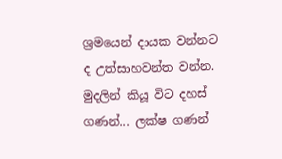ශ්‍රමයෙන් දායක වන්නට ද උත්සාහවන්ත වන්න.  මුදලින් කියූ විට දහස් ගණන්... ලක්ෂ ගණන්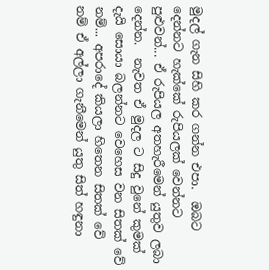මුදල් ගැන සිහි කර ගන්න එපා.  ඔබට දෙන්නට හැක්කේ රුපියලක් වෙන්නට පුළුවන්... ඒ රුපියල අතහැරීමෙන් යුතුව ලබා දෙන්න.  නැවත ඒ මුදල ට සිදු වුනේ කුමක් දැයි සොයා බලන්නට වෙහෙස වන සිතක් වේ නම්... අපරාදේ කියලා හිතෙන සිතක් වේ නම් ඒ අල්ලා ගැනීමෙන් යුතු සිත් හඳුනා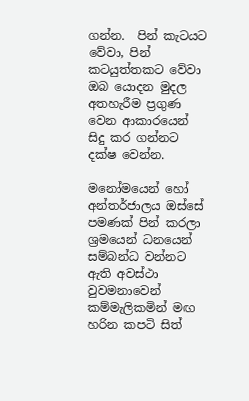ගන්න.  පින් කැටයට වේවා, පින් කටයුත්තකට වේවා ඔබ යොදන මුදල අතහැරීම ප්‍රගුණ වෙන ආකාරයෙන් සිදු කර ගන්නට දක්ෂ වෙන්න.

මනෝමයෙන් හෝ අන්තර්ජාලය ඔස්සේ පමණක් පින් කරලා ශ්‍රමයෙන් ධනයෙන් සම්බන්ධ වන්නට ඇති අවස්ථා වුවමනාවෙන් කම්මැලිකමින් මඟ හරින කපටි සිත්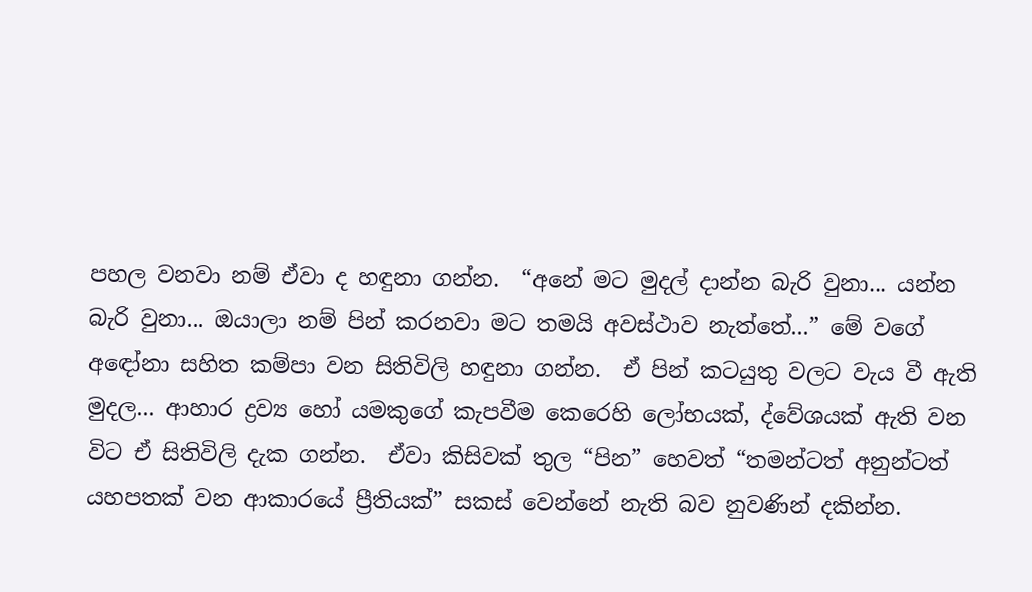පහල වනවා නම් ඒවා ද හඳුනා ගන්න.  “අනේ මට මුදල් දාන්න බැරි වුනා... යන්න බැරි වුනා... ඔයාලා නම් පින් කරනවා මට තමයි අවස්ථාව නැත්තේ...” මේ වගේ අඳෝනා සහිත කම්පා වන සිතිවිලි හඳුනා ගන්න.  ඒ පින් කටයුතු වලට වැය වී ඇති මුදල... ආහාර ද්‍රව්‍ය හෝ යමකුගේ කැපවීම කෙරෙහි ලෝභයක්, ද්වේශයක් ඇති වන විට ඒ සිතිවිලි දැක ගන්න.  ඒවා කිසිවක් තුල “පින” හෙවත් “තමන්ටත් අනුන්ටත් යහපතක් වන ආකාරයේ ප්‍රීතියක්” සකස් වෙන්නේ නැති බව නුවණින් දකින්න.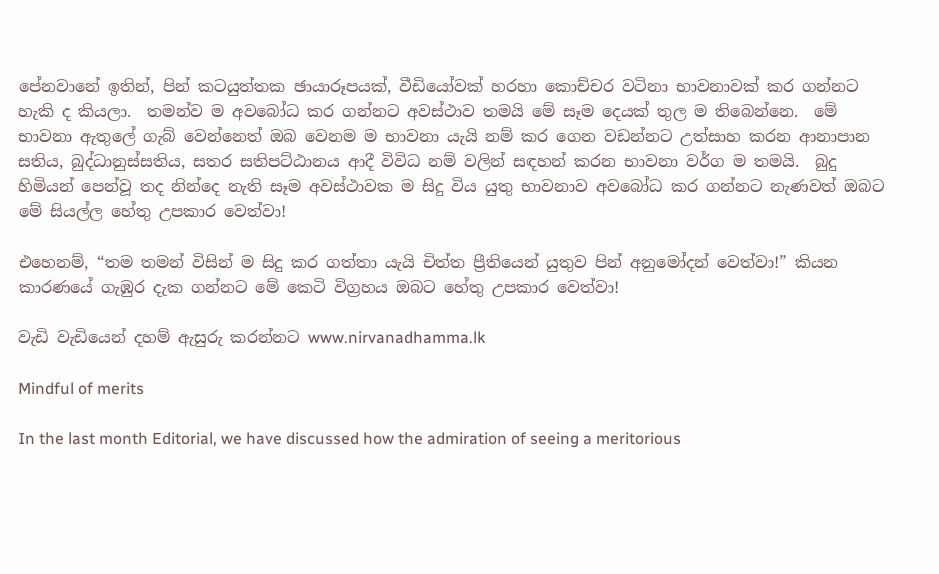පේනවානේ ඉතින්, පින් කටයුත්තක ඡායාරූපයක්, වීඩියෝවක් හරහා කොච්චර වටිනා භාවනාවක් කර ගන්නට හැකි ද කියලා.  තමන්ව ම අවබෝධ කර ගන්නට අවස්ථාව තමයි මේ සෑම දෙයක් තුල ම තිබෙන්නෙ.  මේ භාවනා ඇතුලේ ගැබ් වෙන්නෙත් ඔබ වෙනම ම භාවනා යැයි නම් කර ගෙන වඩන්නට උත්සාහ කරන ආනාපාන සතිය, බුද්ධානුස්සතිය, සතර සතිපට්ඨානය ආදී විවිධ නම් වලින් සඳහන් කරන භාවනා වර්ග ම තමයි.  බුදු හිමියන් පෙන්වූ තද නින්දෙ නැති සෑම අවස්ථාවක ම සිදු විය යුතු භාවනාව අවබෝධ කර ගන්නට නැණවත් ඔබට මේ සියල්ල හේතු උපකාර වෙත්වා!

එහෙනම්, “තම තමන් විසින් ම සිදු කර ගත්තා යැයි චිත්ත ප්‍රීතියෙන් යුතුව පින් අනුමෝදන් වෙත්වා!” කියන කාරණයේ ගැඹුර දැක ගන්නට මේ කෙටි විග්‍රහය ඔබට හේතු උපකාර වෙත්වා!

වැඩි වැඩියෙන් දහම් ඇසුරු කරන්නට www.nirvanadhamma.lk

Mindful of merits

In the last month Editorial, we have discussed how the admiration of seeing a meritorious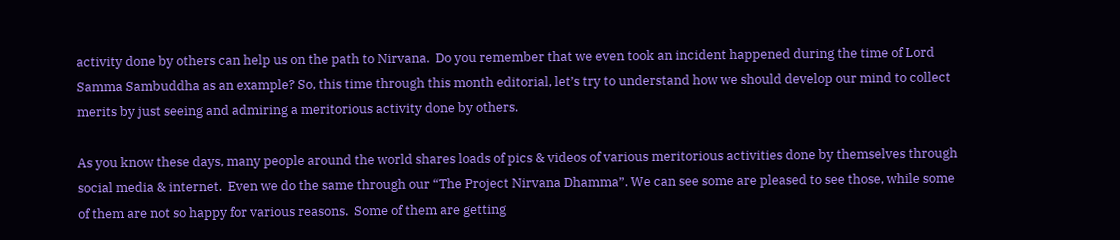activity done by others can help us on the path to Nirvana.  Do you remember that we even took an incident happened during the time of Lord Samma Sambuddha as an example? So, this time through this month editorial, let’s try to understand how we should develop our mind to collect merits by just seeing and admiring a meritorious activity done by others.

As you know these days, many people around the world shares loads of pics & videos of various meritorious activities done by themselves through social media & internet.  Even we do the same through our “The Project Nirvana Dhamma”. We can see some are pleased to see those, while some of them are not so happy for various reasons.  Some of them are getting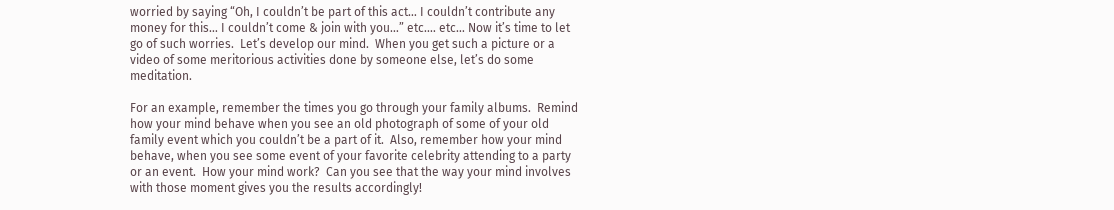worried by saying “Oh, I couldn’t be part of this act… I couldn’t contribute any money for this… I couldn’t come & join with you…” etc.… etc… Now it’s time to let go of such worries.  Let’s develop our mind.  When you get such a picture or a video of some meritorious activities done by someone else, let’s do some meditation.

For an example, remember the times you go through your family albums.  Remind how your mind behave when you see an old photograph of some of your old family event which you couldn’t be a part of it.  Also, remember how your mind behave, when you see some event of your favorite celebrity attending to a party or an event.  How your mind work?  Can you see that the way your mind involves with those moment gives you the results accordingly!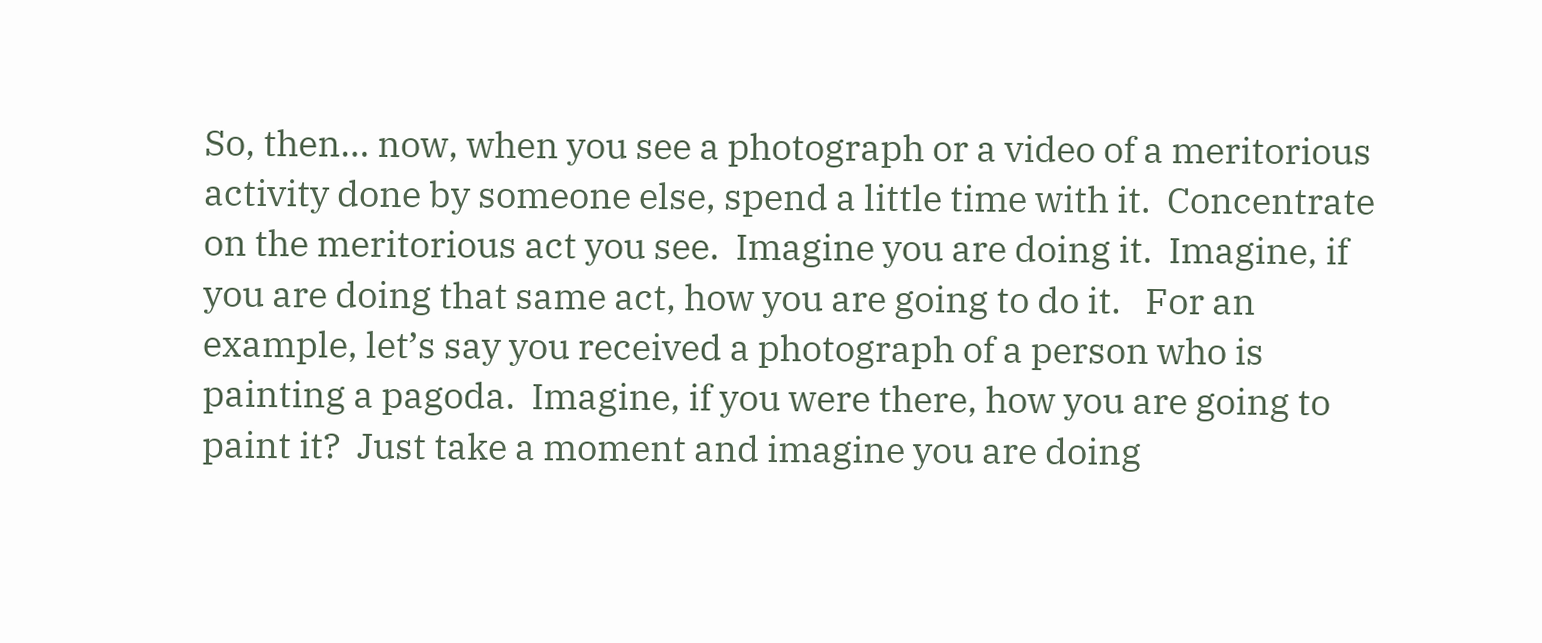So, then… now, when you see a photograph or a video of a meritorious activity done by someone else, spend a little time with it.  Concentrate on the meritorious act you see.  Imagine you are doing it.  Imagine, if you are doing that same act, how you are going to do it.   For an example, let’s say you received a photograph of a person who is painting a pagoda.  Imagine, if you were there, how you are going to paint it?  Just take a moment and imagine you are doing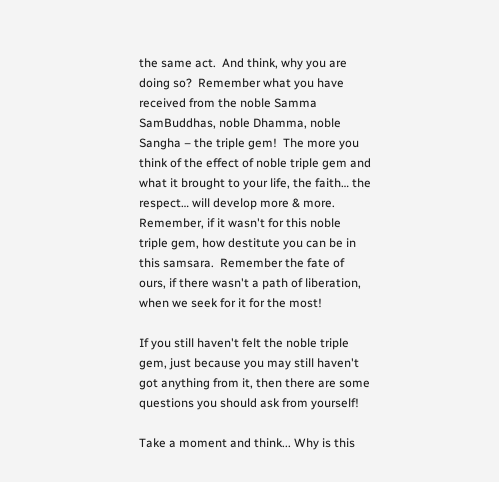the same act.  And think, why you are doing so?  Remember what you have received from the noble Samma SamBuddhas, noble Dhamma, noble Sangha – the triple gem!  The more you think of the effect of noble triple gem and what it brought to your life, the faith… the respect… will develop more & more.  Remember, if it wasn't for this noble triple gem, how destitute you can be in this samsara.  Remember the fate of ours, if there wasn't a path of liberation, when we seek for it for the most!

If you still haven't felt the noble triple gem, just because you may still haven't got anything from it, then there are some questions you should ask from yourself!

Take a moment and think... Why is this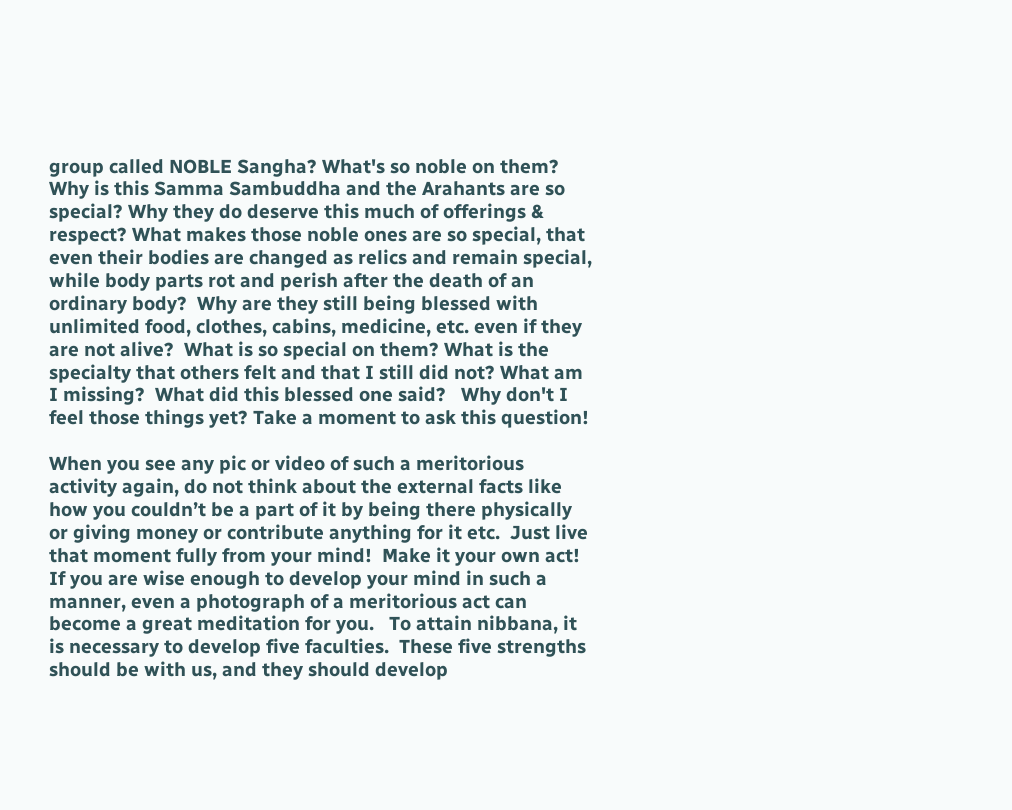group called NOBLE Sangha? What's so noble on them? Why is this Samma Sambuddha and the Arahants are so special? Why they do deserve this much of offerings & respect? What makes those noble ones are so special, that even their bodies are changed as relics and remain special, while body parts rot and perish after the death of an ordinary body?  Why are they still being blessed with unlimited food, clothes, cabins, medicine, etc. even if they are not alive?  What is so special on them? What is the specialty that others felt and that I still did not? What am I missing?  What did this blessed one said?   Why don't I feel those things yet? Take a moment to ask this question!

When you see any pic or video of such a meritorious activity again, do not think about the external facts like how you couldn’t be a part of it by being there physically or giving money or contribute anything for it etc.  Just live that moment fully from your mind!  Make it your own act! If you are wise enough to develop your mind in such a manner, even a photograph of a meritorious act can become a great meditation for you.   To attain nibbana, it is necessary to develop five faculties.  These five strengths should be with us, and they should develop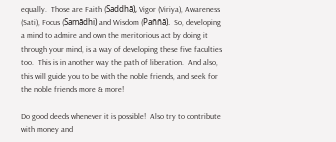equally.  Those are Faith (Saddhā), Vigor (Viriya), Awareness (Sati), Focus (Samādhi) and Wisdom (Paññā).  So, developing a mind to admire and own the meritorious act by doing it through your mind, is a way of developing these five faculties too.  This is in another way the path of liberation.  And also, this will guide you to be with the noble friends, and seek for the noble friends more & more!

Do good deeds whenever it is possible!  Also try to contribute with money and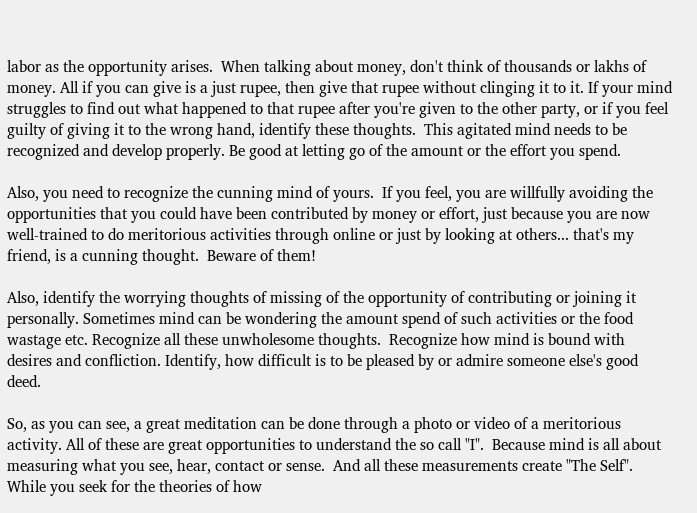labor as the opportunity arises.  When talking about money, don't think of thousands or lakhs of money. All if you can give is a just rupee, then give that rupee without clinging it to it. If your mind struggles to find out what happened to that rupee after you're given to the other party, or if you feel guilty of giving it to the wrong hand, identify these thoughts.  This agitated mind needs to be recognized and develop properly. Be good at letting go of the amount or the effort you spend.

Also, you need to recognize the cunning mind of yours.  If you feel, you are willfully avoiding the opportunities that you could have been contributed by money or effort, just because you are now well-trained to do meritorious activities through online or just by looking at others... that's my friend, is a cunning thought.  Beware of them!

Also, identify the worrying thoughts of missing of the opportunity of contributing or joining it personally. Sometimes mind can be wondering the amount spend of such activities or the food wastage etc. Recognize all these unwholesome thoughts.  Recognize how mind is bound with desires and confliction. Identify, how difficult is to be pleased by or admire someone else's good deed.

So, as you can see, a great meditation can be done through a photo or video of a meritorious activity. All of these are great opportunities to understand the so call "I".  Because mind is all about measuring what you see, hear, contact or sense.  And all these measurements create "The Self".  While you seek for the theories of how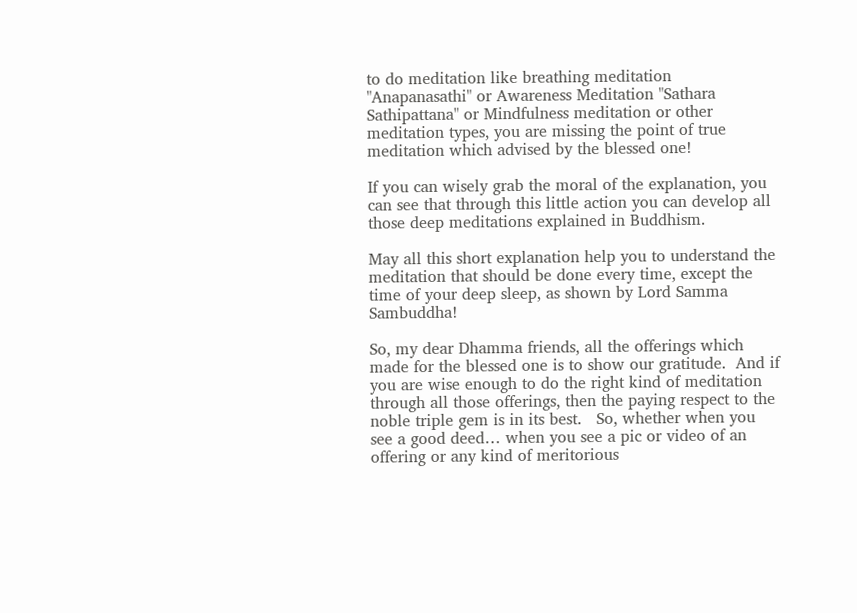to do meditation like breathing meditation "Anapanasathi" or Awareness Meditation "Sathara Sathipattana" or Mindfulness meditation or other meditation types, you are missing the point of true meditation which advised by the blessed one!

If you can wisely grab the moral of the explanation, you can see that through this little action you can develop all those deep meditations explained in Buddhism.

May all this short explanation help you to understand the meditation that should be done every time, except the time of your deep sleep, as shown by Lord Samma Sambuddha!

So, my dear Dhamma friends, all the offerings which made for the blessed one is to show our gratitude.  And if you are wise enough to do the right kind of meditation through all those offerings, then the paying respect to the noble triple gem is in its best.   So, whether when you see a good deed… when you see a pic or video of an offering or any kind of meritorious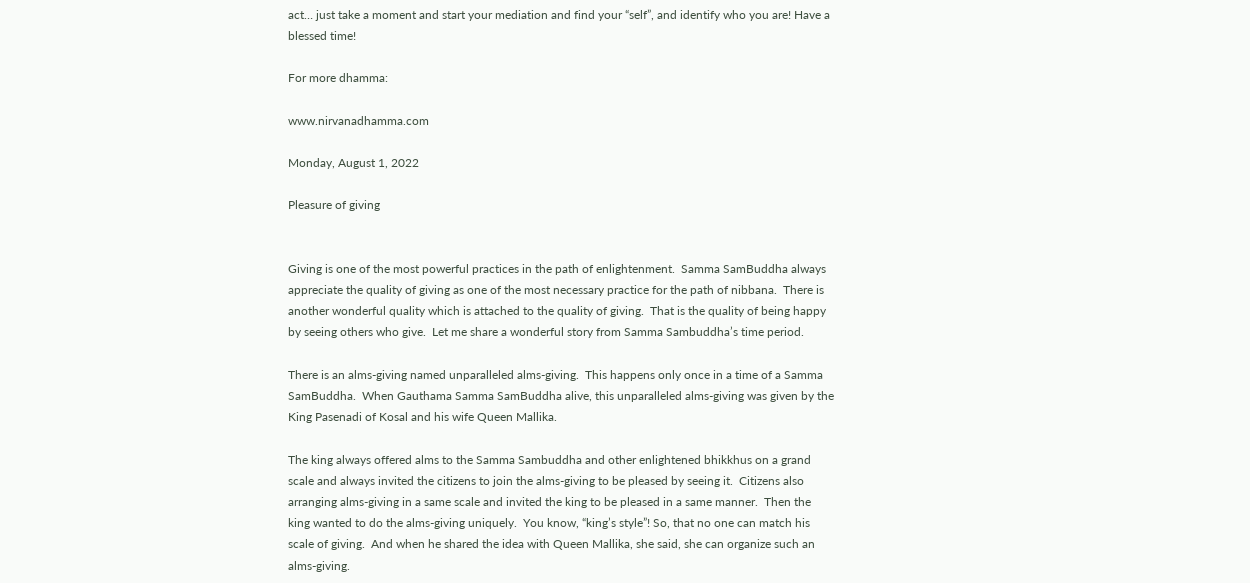act… just take a moment and start your mediation and find your “self”, and identify who you are! Have a blessed time!

For more dhamma:

www.nirvanadhamma.com

Monday, August 1, 2022

Pleasure of giving


Giving is one of the most powerful practices in the path of enlightenment.  Samma SamBuddha always appreciate the quality of giving as one of the most necessary practice for the path of nibbana.  There is another wonderful quality which is attached to the quality of giving.  That is the quality of being happy by seeing others who give.  Let me share a wonderful story from Samma Sambuddha’s time period.

There is an alms-giving named unparalleled alms-giving.  This happens only once in a time of a Samma SamBuddha.  When Gauthama Samma SamBuddha alive, this unparalleled alms-giving was given by the King Pasenadi of Kosal and his wife Queen Mallika.

The king always offered alms to the Samma Sambuddha and other enlightened bhikkhus on a grand scale and always invited the citizens to join the alms-giving to be pleased by seeing it.  Citizens also arranging alms-giving in a same scale and invited the king to be pleased in a same manner.  Then the king wanted to do the alms-giving uniquely.  You know, “king’s style”! So, that no one can match his scale of giving.  And when he shared the idea with Queen Mallika, she said, she can organize such an alms-giving.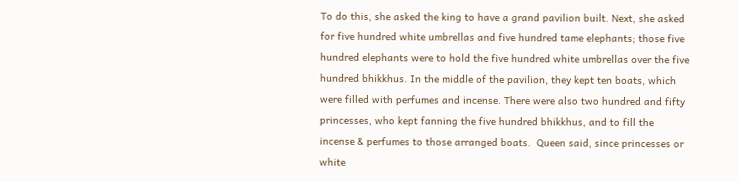To do this, she asked the king to have a grand pavilion built. Next, she asked for five hundred white umbrellas and five hundred tame elephants; those five hundred elephants were to hold the five hundred white umbrellas over the five hundred bhikkhus. In the middle of the pavilion, they kept ten boats, which were filled with perfumes and incense. There were also two hundred and fifty princesses, who kept fanning the five hundred bhikkhus, and to fill the incense & perfumes to those arranged boats.  Queen said, since princesses or white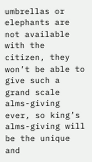umbrellas or elephants are not available with the citizen, they won’t be able to give such a grand scale alms-giving ever, so king’s alms-giving will be the unique and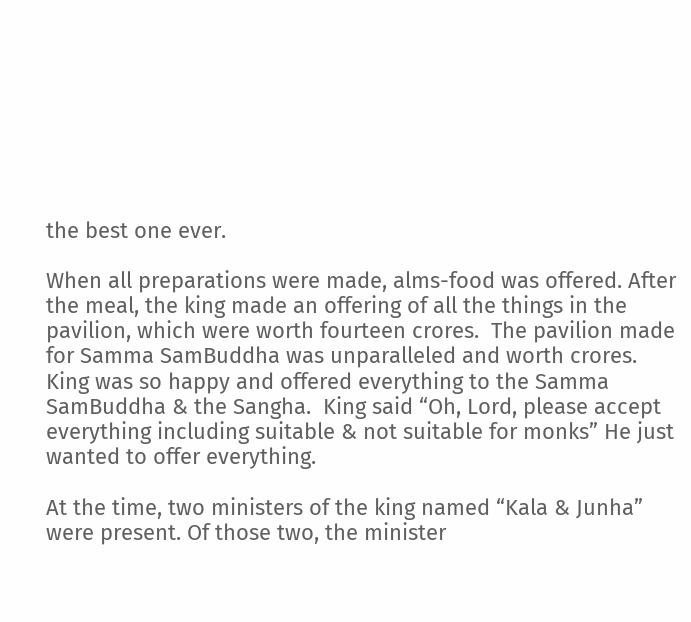the best one ever.

When all preparations were made, alms-food was offered. After the meal, the king made an offering of all the things in the pavilion, which were worth fourteen crores.  The pavilion made for Samma SamBuddha was unparalleled and worth crores.    King was so happy and offered everything to the Samma SamBuddha & the Sangha.  King said “Oh, Lord, please accept everything including suitable & not suitable for monks” He just wanted to offer everything.

At the time, two ministers of the king named “Kala & Junha” were present. Of those two, the minister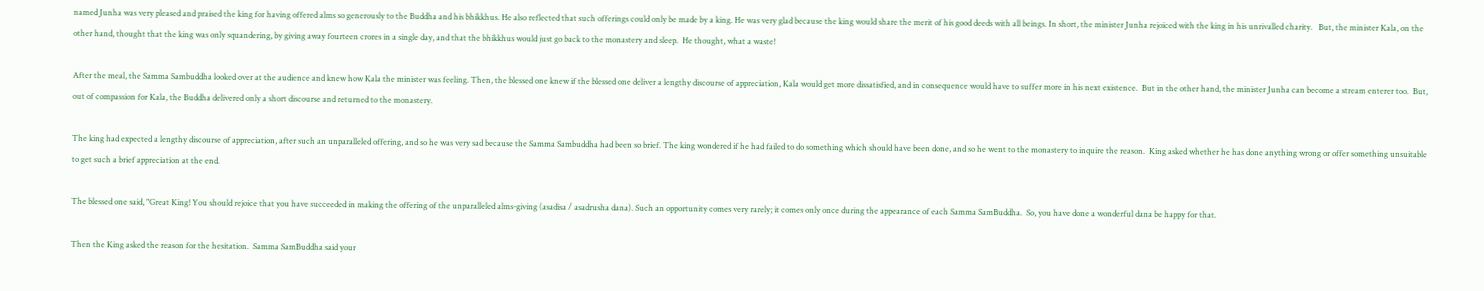named Junha was very pleased and praised the king for having offered alms so generously to the Buddha and his bhikkhus. He also reflected that such offerings could only be made by a king. He was very glad because the king would share the merit of his good deeds with all beings. In short, the minister Junha rejoiced with the king in his unrivalled charity.   But, the minister Kala, on the other hand, thought that the king was only squandering, by giving away fourteen crores in a single day, and that the bhikkhus would just go back to the monastery and sleep.  He thought, what a waste!

After the meal, the Samma Sambuddha looked over at the audience and knew how Kala the minister was feeling. Then, the blessed one knew if the blessed one deliver a lengthy discourse of appreciation, Kala would get more dissatisfied, and in consequence would have to suffer more in his next existence.  But in the other hand, the minister Junha can become a stream enterer too.  But, out of compassion for Kala, the Buddha delivered only a short discourse and returned to the monastery.

The king had expected a lengthy discourse of appreciation, after such an unparalleled offering, and so he was very sad because the Samma Sambuddha had been so brief. The king wondered if he had failed to do something which should have been done, and so he went to the monastery to inquire the reason.  King asked whether he has done anything wrong or offer something unsuitable to get such a brief appreciation at the end.

The blessed one said, "Great King! You should rejoice that you have succeeded in making the offering of the unparalleled alms-giving (asadisa / asadrusha dana). Such an opportunity comes very rarely; it comes only once during the appearance of each Samma SamBuddha.  So, you have done a wonderful dana be happy for that.

Then the King asked the reason for the hesitation.  Samma SamBuddha said your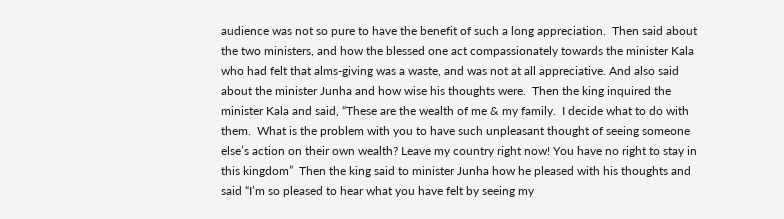audience was not so pure to have the benefit of such a long appreciation.  Then said about the two ministers, and how the blessed one act compassionately towards the minister Kala who had felt that alms-giving was a waste, and was not at all appreciative. And also said about the minister Junha and how wise his thoughts were.  Then the king inquired the minister Kala and said, “These are the wealth of me & my family.  I decide what to do with them.  What is the problem with you to have such unpleasant thought of seeing someone else’s action on their own wealth? Leave my country right now! You have no right to stay in this kingdom”  Then the king said to minister Junha how he pleased with his thoughts and said “I’m so pleased to hear what you have felt by seeing my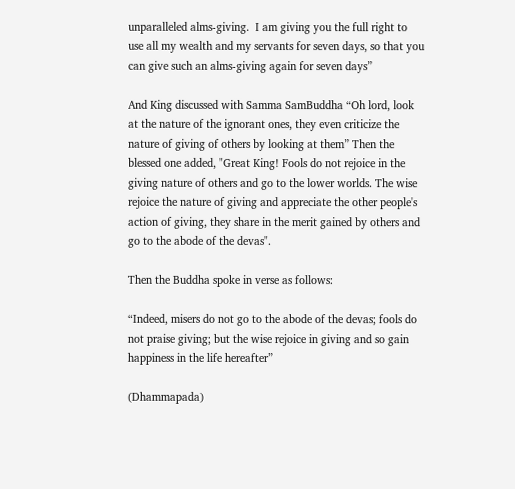unparalleled alms-giving.  I am giving you the full right to use all my wealth and my servants for seven days, so that you can give such an alms-giving again for seven days”

And King discussed with Samma SamBuddha “Oh lord, look at the nature of the ignorant ones, they even criticize the nature of giving of others by looking at them” Then the blessed one added, "Great King! Fools do not rejoice in the giving nature of others and go to the lower worlds. The wise rejoice the nature of giving and appreciate the other people's action of giving, they share in the merit gained by others and go to the abode of the devas".

Then the Buddha spoke in verse as follows:

“Indeed, misers do not go to the abode of the devas; fools do not praise giving; but the wise rejoice in giving and so gain happiness in the life hereafter”

(Dhammapada)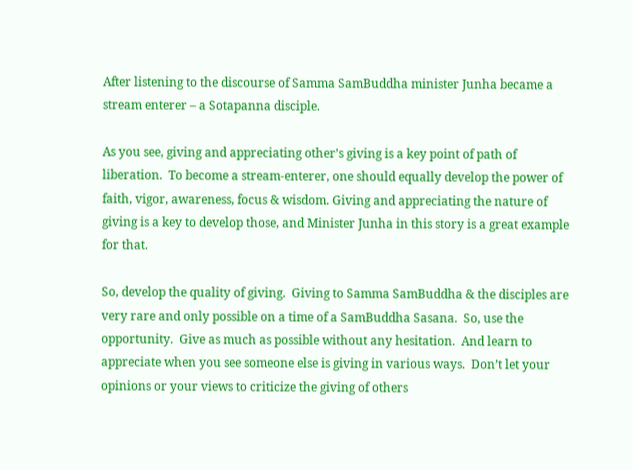After listening to the discourse of Samma SamBuddha minister Junha became a stream enterer – a Sotapanna disciple.

As you see, giving and appreciating other’s giving is a key point of path of liberation.  To become a stream-enterer, one should equally develop the power of faith, vigor, awareness, focus & wisdom. Giving and appreciating the nature of giving is a key to develop those, and Minister Junha in this story is a great example for that.

So, develop the quality of giving.  Giving to Samma SamBuddha & the disciples are very rare and only possible on a time of a SamBuddha Sasana.  So, use the opportunity.  Give as much as possible without any hesitation.  And learn to appreciate when you see someone else is giving in various ways.  Don’t let your opinions or your views to criticize the giving of others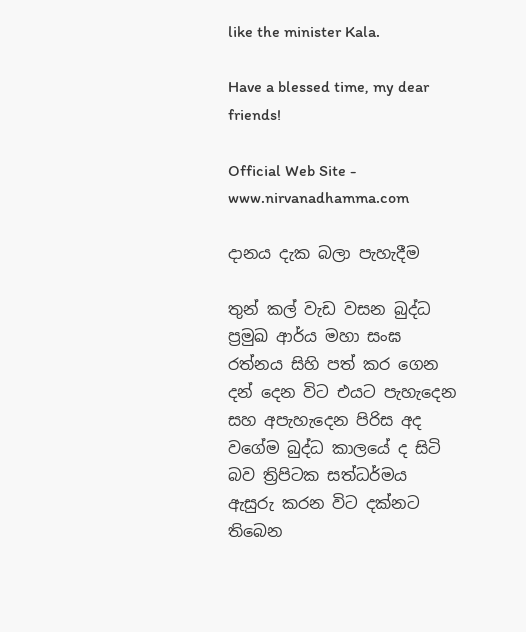like the minister Kala.

Have a blessed time, my dear friends!

Official Web Site - www.nirvanadhamma.com

දානය දැක බලා පැහැදීම

තුන් කල් වැඩ වසන බුද්ධ ප්‍රමුඛ ආර්ය මහා සංඝ රත්නය සිහි පත් කර ගෙන දන් දෙන විට එයට පැහැදෙන සහ අපැහැදෙන පිරිස අද වගේම බුද්ධ කාලයේ ද සිටි බව ත්‍රිපිටක සත්ධර්මය ඇසුරු කරන විට දක්නට තිබෙන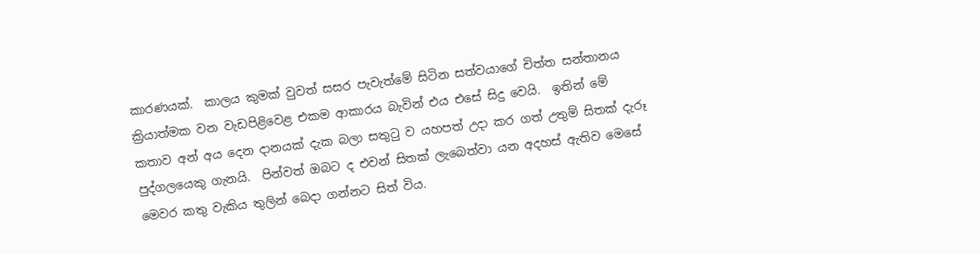කාරණයක්.  කාලය කුමක් වුවත් සසර පැවැත්මේ සිටින සත්වයාගේ චිත්ත සන්තානය ක්‍රියාත්මක වන වැඩපිළිවෙළ එකම ආකාරය බැවින් එය එසේ සිදු වෙයි.  ඉතින් මේ කතාව අන් අය දෙන දානයක් දැක බලා සතුටු ව යහපත් උදා කර ගත් උතුම් සිතක් දැරූ පුද්ගලයෙකු ගැනයි.  පින්වත් ඔබට ද එවන් සිතක් ලැබෙත්වා යන අදහස් ඇතිව මෙසේ මෙවර කතු වැකිය තුලින් බෙදා ගන්නට සිත් විය.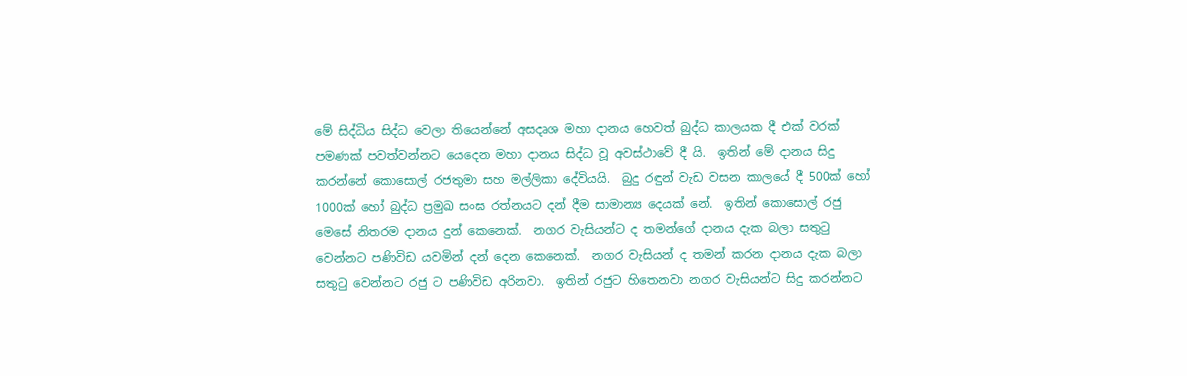මේ සිද්ධිය සිද්ධ වෙලා තියෙන්නේ අසදෘශ මහා දානය හෙවත් බුද්ධ කාලයක දී එක් වරක් පමණක් පවත්වන්නට යෙදෙන මහා දානය සිද්ධ වූ අවස්ථාවේ දී යි.  ඉතින් මේ දානය සිදු කරන්නේ කොසොල් රජතුමා සහ මල්ලිකා දේවියයි.  බුදු රඳුන් වැඩ වසන කාලයේ දී 500ක් හෝ 1000ක් හෝ බුද්ධ ප්‍රමුඛ සංඝ රත්නයට දන් දීම සාමාන්‍ය දෙයක් නේ.  ඉතින් කොසොල් රජු මෙසේ නිතරම දානය දුන් කෙනෙක්.  නගර වැසියන්ට ද තමන්ගේ දානය දැක බලා සතුටු වෙන්නට පණිවිඩ යවමින් දන් දෙන කෙනෙක්.  නගර වැසියන් ද තමන් කරන දානය දැක බලා සතුටු වෙන්නට රජු ට පණිවිඩ අරිනවා.  ඉතින් රජුට හිතෙනවා නගර වැසියන්ට සිදු කරන්නට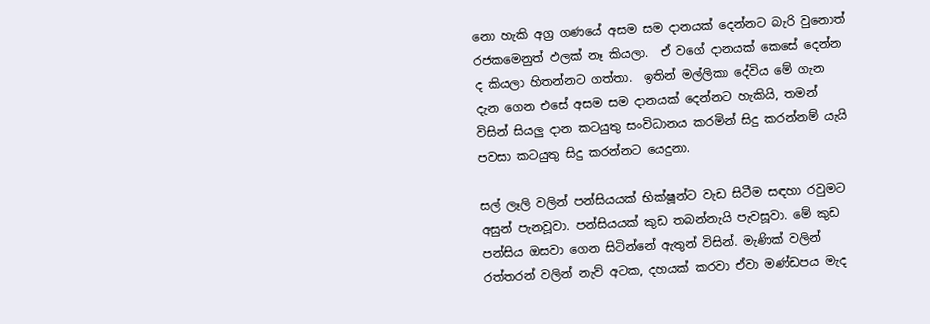නො හැකි අග්‍ර ගණයේ අසම සම දානයක් දෙන්නට බැරි වුනොත් රජකමෙනුත් ඵලක් නෑ කියලා.  ඒ වගේ දානයක් කෙසේ දෙන්න ද කියලා හිතන්නට ගත්තා.  ඉතින් මල්ලිකා දේවිය මේ ගැන දැන ගෙන එසේ අසම සම දානයක් දෙන්නට හැකියි, තමන් විසින් සියලු දාන කටයුතු සංවිධානය කරමින් සිදු කරන්නම් යැයි පවසා කටයුතු සිදු කරන්නට යෙදුනා.

සල් ලෑලි වලින් පන්සියයක් භික්ෂූන්ට වැඩ සිටීම සඳහා රවුමට අසුන් පැනවූවා. පන්සියයක් කුඩ තබන්නැයි පැවසූවා. මේ කුඩ පන්සිය ඔසවා ගෙන සිටින්නේ ඇතුන් විසින්. මැණික් වලින් රත්තරන් වලින් නැව් අටක, දහයක් කරවා ඒවා මණ්ඩපය මැද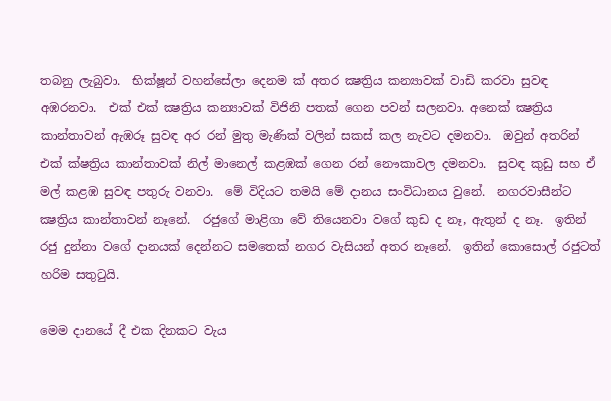තබනු ලැබුවා.  භික්ෂූන් වහන්සේලා දෙනම ක් අතර ක්‍ෂත්‍රිය කන්‍යාවක් වාඩි කරවා සුවඳ අඹරනවා.  එක් එක් ක්‍ෂත්‍රිය කන්‍යාවක් විජිනි පතක් ගෙන පවන් සලනවා. අනෙක් ක්‍ෂත්‍රිය කාන්තාවන් ඇඹරූ සුවඳ අර රන් මුතු මැණික් වලින් සකස් කල නැවට දමනවා.  ඔවුන් අතරින් එක් ක්ෂත්‍රිය කාන්තාවක් නිල් මානෙල් කළඹක් ගෙන රන් නෞකාවල දමනවා.  සුවඳ කුඩු සහ ඒ මල් කළඹ සුවඳ පතුරු වනවා.  මේ විදියට තමයි මේ දානය සංවිධානය වුනේ.  නගරවාසීන්ට ක්‍ෂත්‍රිය කාන්තාවන් නෑනේ.  රජුගේ මාළිගා වේ තියෙනවා වගේ කුඩ ද නෑ, ඇතුන් ද නෑ.  ඉතින් රජු දුන්නා වගේ දානයක් දෙන්නට සමතෙක් නගර වැසියන් අතර නෑනේ.  ඉතින් කොසොල් රජුටත් හරිම සතුටුයි.

මෙම දානයේ දී එක දිනකට වැය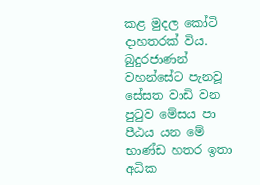කළ මුදල කෝටි දාහතරක් විය. බුදුරජාණන් වහන්සේට පැනවූ සේසත වාඩි වන පුටුව මේසය පා පීඨය යන මේ භාණ්ඩ හතර ඉතා අධික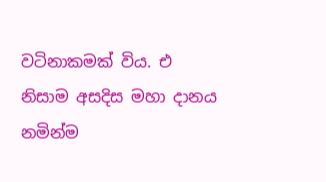වටිනාකමක් විය. එ නිසාම අසදිස මහා දානය නමින්ම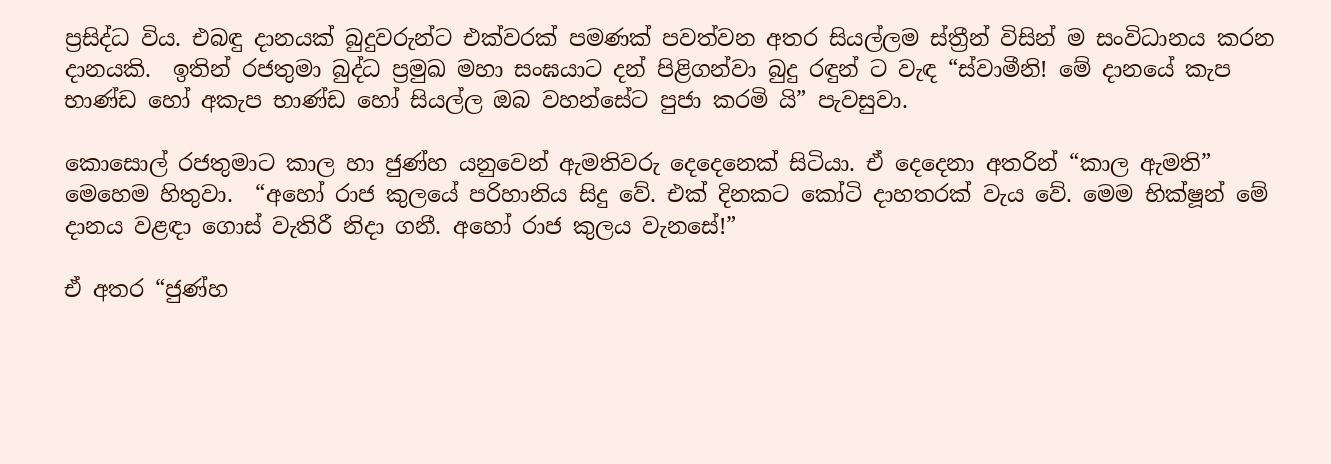ප්‍රසිද්ධ විය. එබඳු දානයක් බුදුවරුන්ට එක්වරක් පමණක් පවත්වන අතර සියල්ලම ස්ත්‍රීන් විසින් ම සංවිධානය කරන දානයකි.  ඉතින් රජතුමා බුද්ධ ප්‍රමුඛ මහා සංඝයාට දන් පිළිගන්වා බුදු රඳුන් ට වැඳ “ස්වාමීනි! මේ දානයේ කැප භාණ්ඩ හෝ අකැප භාණ්ඩ හෝ සියල්ල ඔබ වහන්සේට පුජා කරමි යි” පැවසුවා.

කොසොල් රජතුමාට කාල හා ජුණ්හ යනුවෙන් ඇමතිවරු දෙදෙනෙක් සිටියා. ඒ දෙදෙනා අතරින් “කාල ඇමති” මෙහෙම හිතුවා.  “අහෝ රාජ කුලයේ පරිහානිය සිදු වේ. එක් දිනකට කෝටි දාහතරක් වැය වේ. මෙම භික්ෂූන් මේ දානය වළඳා ගොස් වැතිරී නිදා ගනී. අහෝ රාජ කුලය වැනසේ!”

ඒ අතර “ජුණ්හ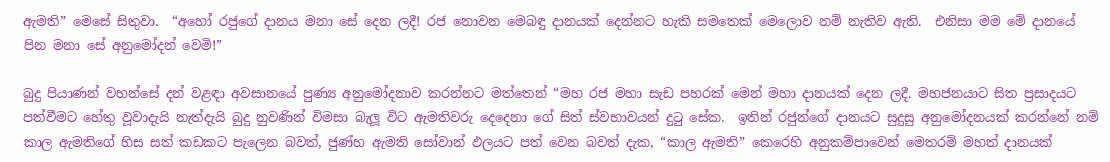ඇමති” මෙසේ සිතුවා.  “අහෝ රජුගේ දානය මනා සේ දෙන ලදී! රජ නොවන මෙබඳු දානයක් දෙන්නට හැකි සමතෙක් මෙලොව නම් නැතිව ඇති.  එනිසා මම මේ දානයේ පින මනා සේ අනුමෝදන් වෙමි!”

බුදු පියාණන් වහන්සේ දන් වළඳා අවසානයේ පුණ්‍ය අනුමෝදනාව කරන්නට මත්තෙන් “මහ රජ මහා සැඩ පහරක් මෙන් මහා දානයක් දෙන ලදී. මහජනයාට සිත ප්‍රසාදයට පත්වීමට හේතු වූවාදැයි නැත්දැයි බුදු නුවණින් විමසා බැලූ විට ඇමතිවරු දෙදෙනා ගේ සිත් ස්වභාවයන් දුටු සේක.  ඉතින් රජුන්ගේ දානයට සුදුසු අනුමෝදනයක් කරන්නේ නම් කාල ඇමතිගේ හිස සත් කඩකට පැලෙන බවත්, ජුණ්හ ඇමති සෝවාන් ඵලයට පත් වෙන බවත් දැක, “කාල ඇමති” කෙරෙහි අනුකම්පාවෙන් මෙතරම් මහත් දානයක්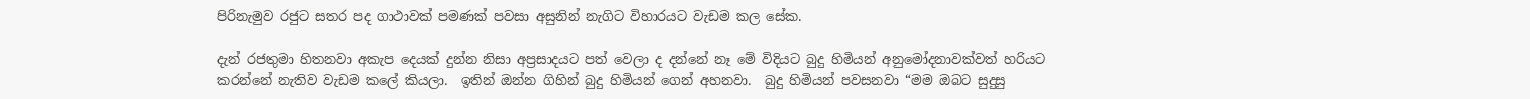පිරිනැමුව රජුට සතර පද ගාථාවක් පමණක් පවසා අසුනින් නැගිට විහාරයට වැඩම කල සේක.

දැන් රජතුමා හිතනවා අකැප දෙයක් දුන්න නිසා අප්‍රසාදයට පත් වෙලා ද දන්නේ නෑ මේ විදියට බුදු හිමියන් අනුමෝදනාවක්වත් හරියට කරන්නේ නැතිව වැඩම කලේ කියලා.  ඉතින් ඔන්න ගිහින් බුදු හිමියන් ගෙන් අහනවා.  බුදු හිමියන් පවසනවා “මම ඔබට සුදුසු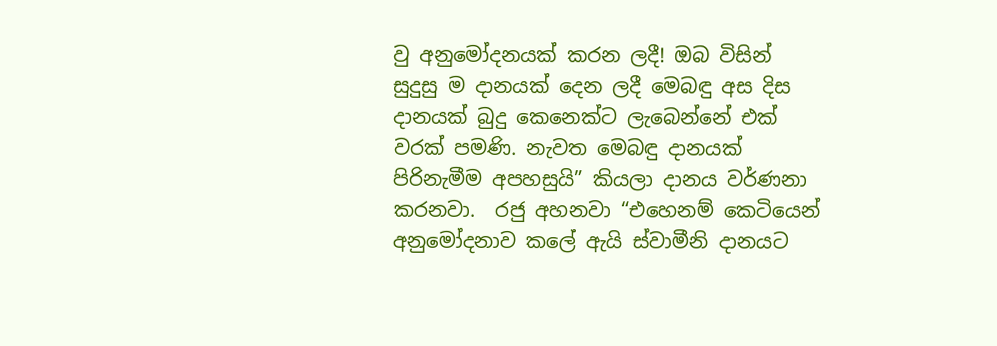වු අනුමෝදනයක් කරන ලදී! ඔබ විසින් සුදුසු ම දානයක් දෙන ලදී මෙබඳු අස දිස දානයක් බුදු කෙනෙක්ට ලැබෙන්නේ එක් වරක් පමණි. නැවත මෙබඳු දානයක් පිරිනැමීම අපහසුයි” කියලා දානය වර්ණනා කරනවා.  රජු අහනවා “එහෙනම් කෙටියෙන් අනුමෝදනාව කලේ ඇයි ස්වාමීනි දානයට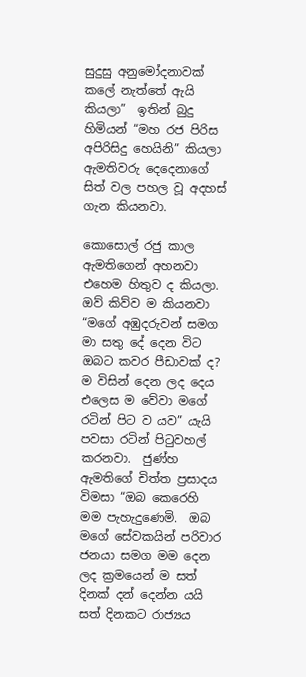සුදුසු අනුමෝදනාවක් කලේ නැත්තේ ඇයි කියලා”  ඉතින් බුදු හිමියන් “මහ රජ පිරිස අපිරිසිදු හෙයිනි” කියලා ඇමතිවරු දෙදෙනාගේ සිත් වල පහල වූ අදහස්  ගැන කියනවා.

කොසොල් රජු කාල ඇමතිගෙන් අහනවා එහෙම හිතුව ද කියලා.  ඔව් කිව්ව ම කියනවා “මගේ අඹුදරුවන් සමග මා සතු දේ දෙන විට ඔබට කවර පීඩාවක් ද? ම විසින් දෙන ලද දෙය එලෙස ම වේවා මගේ රටින් පිට ව යව” යැයි පවසා රටින් පිටුවහල් කරනවා.  ජුණ්හ ඇමතිගේ චිත්ත ප්‍රසාදය විමසා “ඔබ කෙරෙහි මම පැහැදුණෙමි.  ඔබ මගේ සේවකයින් පරිවාර ජනයා සමග මම දෙන ලද ක්‍රමයෙන් ම සත් දිනක් දන් දෙන්න යයි සත් දිනකට රාජ්‍යය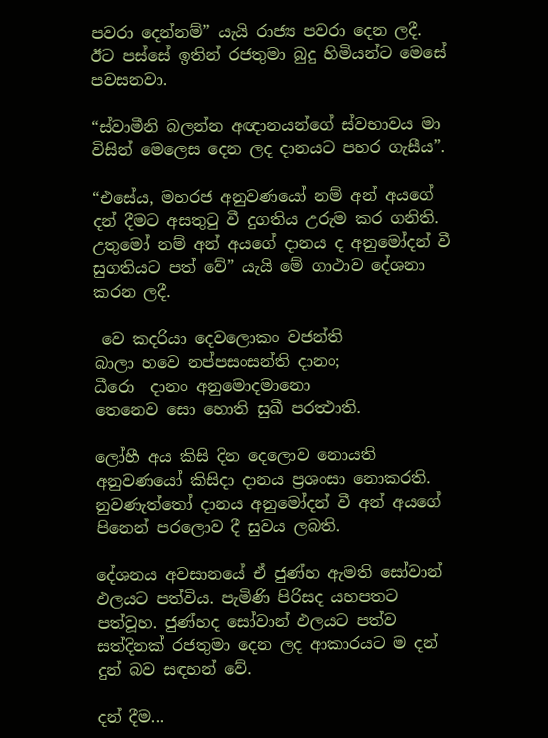පවරා දෙන්නම්” යැයි රාජ්‍ය පවරා දෙන ලදී.  ඊට පස්සේ ඉතින් රජතුමා බුදු හිමියන්ට මෙසේ පවසනවා.

“ස්වාමීනි බලන්න අඥානයන්ගේ ස්වභාවය මා විසින් මෙලෙස දෙන ලද දානයට පහර ගැසීය”.

“එසේය, මහරජ අනුවණයෝ නම් අන් අයගේ දන් දීමට අසතුටු වී දුගතිය උරුම කර ගනිති.  උතුමෝ නම් අන් අයගේ දානය ද අනුමෝදන් වී සුගතියට පත් වේ” යැයි මේ ගාථාව දේශනා කරන ලදී.

 වෙ කදරියා දෙවලොකං වජන්ති
බාලා හවෙ නප්පසංසන්ති දානං;
ධීරො  දානං අනුමොදමානො
තෙනෙව සො හොති සුඛී පරත්‍ථාති.

ලෝහී අය කිසි දින දෙලොව නොයති අනුවණයෝ කිසිදා දානය ප්‍රශංසා නොකරති.
නුවණැත්තෝ දානය අනුමෝදන් වී අන් අයගේ පිනෙන් පරලොව දී සුවය ලබති.

දේශනය අවසානයේ ඒ ජුණ්හ ඇමති සෝවාන් ඵලයට පත්විය. පැමිණි පිරිසද යහපතට පත්වූහ. ජුණ්හද සෝවාන් ඵලයට පත්ව සත්දිනක් රජතුමා දෙන ලද ආකාරයට ම දන් දුන් බව සඳහන් වේ.

දන් දීම...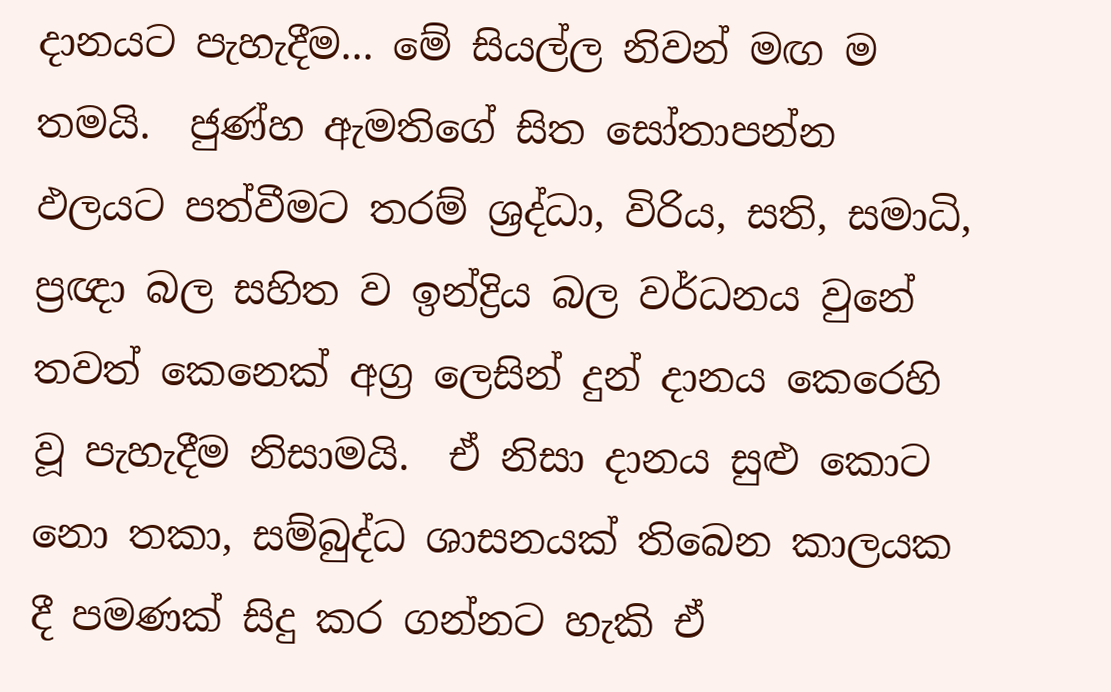දානයට පැහැදීම... මේ සියල්ල නිවන් මඟ ම තමයි.  ජුණ්හ ඇමතිගේ සිත සෝතාපන්න ඵලයට පත්වීමට තරම් ශ්‍රද්ධා, විරිය, සති, සමාධි, ප්‍රඥා බල සහිත ව ඉන්ද්‍රිය බල වර්ධනය වුනේ තවත් කෙනෙක් අග්‍ර ලෙසින් දුන් දානය කෙරෙහි වූ පැහැදීම නිසාමයි.  ඒ නිසා දානය සුළු කොට නො තකා, සම්බුද්ධ ශාසනයක් තිබෙන කාලයක දී පමණක් සිදු කර ගන්නට හැකි ඒ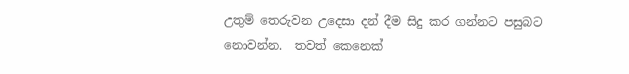උතුම් තෙරුවන උදෙසා දන් දීම සිදු කර ගන්නට පසුබට නොවන්න.  තවත් කෙනෙක්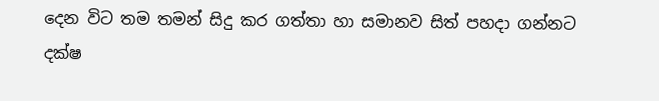දෙන විට තම තමන් සිදු කර ගත්තා හා සමානව සිත් පහදා ගන්නට දක්ෂ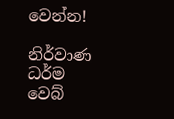වෙන්න!

නිර්වාණ ධර්ම වෙබ්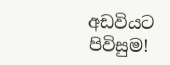අඩවියට පිවිසුම!